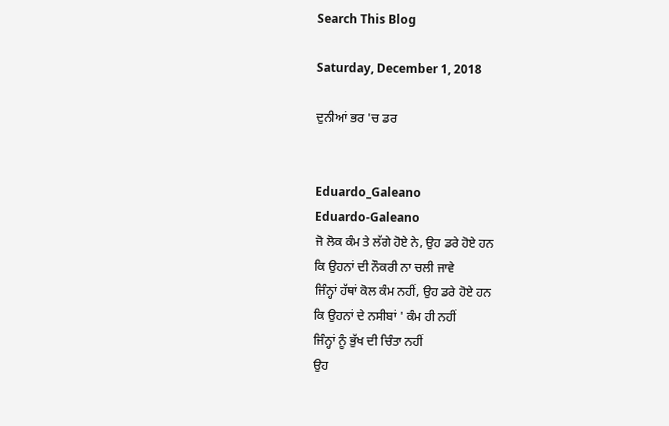Search This Blog

Saturday, December 1, 2018

ਦੁਨੀਆਂ ਭਰ 'ਚ ਡਰ


Eduardo_Galeano
Eduardo-Galeano
ਜੋ ਲੋਕ ਕੰਮ ਤੇ ਲੱਗੇ ਹੋਏ ਨੇ, ਉਹ ਡਰੇ ਹੋਏ ਹਨ
ਕਿ ਉਹਨਾਂ ਦੀ ਨੌਕਰੀ ਨਾ ਚਲੀ ਜਾਵੇ
ਜਿੰਨ੍ਹਾਂ ਹੱਥਾਂ ਕੋਲ ਕੰਮ ਨਹੀਂ, ਉਹ ਡਰੇ ਹੋਏ ਹਨ
ਕਿ ਉਹਨਾਂ ਦੇ ਨਸੀਬਾਂ ' ਕੰਮ ਹੀ ਨਹੀਂ
ਜਿੰਨ੍ਹਾਂ ਨੂੰ ਭੁੱਖ ਦੀ ਚਿੰਤਾ ਨਹੀਂ
ਉਹ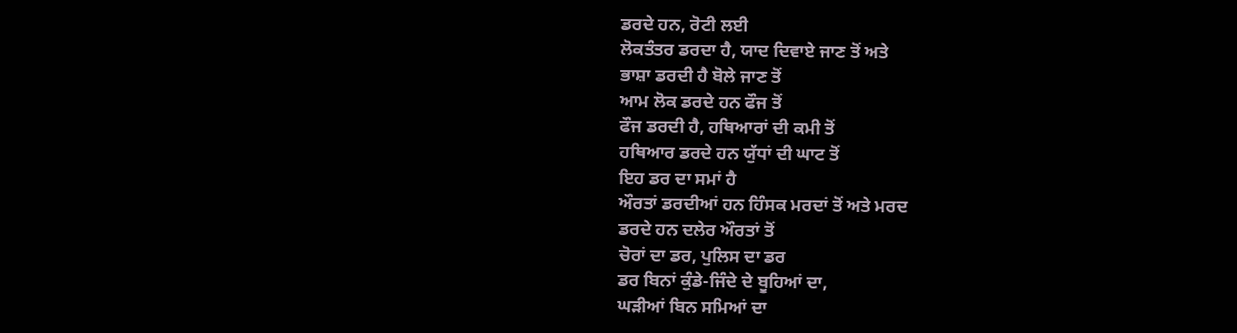ਡਰਦੇ ਹਨ, ਰੋਟੀ ਲਈ
ਲੋਕਤੰਤਰ ਡਰਦਾ ਹੈ, ਯਾਦ ਦਿਵਾਏ ਜਾਣ ਤੋਂ ਅਤੇ
ਭਾਸ਼ਾ ਡਰਦੀ ਹੈ ਬੋਲੇ ਜਾਣ ਤੋਂ
ਆਮ ਲੋਕ ਡਰਦੇ ਹਨ ਫੌਜ ਤੋਂ
ਫੌਜ ਡਰਦੀ ਹੈ, ਹਥਿਆਰਾਂ ਦੀ ਕਮੀ ਤੋਂ
ਹਥਿਆਰ ਡਰਦੇ ਹਨ ਯੁੱਧਾਂ ਦੀ ਘਾਟ ਤੋਂ
ਇਹ ਡਰ ਦਾ ਸਮਾਂ ਹੈ
ਔਰਤਾਂ ਡਰਦੀਆਂ ਹਨ ਹਿੰਸਕ ਮਰਦਾਂ ਤੋਂ ਅਤੇ ਮਰਦ
ਡਰਦੇ ਹਨ ਦਲੇਰ ਔਰਤਾਂ ਤੋਂ
ਚੋਰਾਂ ਦਾ ਡਰ, ਪੁਲਿਸ ਦਾ ਡਰ
ਡਰ ਬਿਨਾਂ ਕੁੰਡੇ-ਜਿੰਦੇ ਦੇ ਬੂਹਿਆਂ ਦਾ,
ਘੜੀਆਂ ਬਿਨ ਸਮਿਆਂ ਦਾ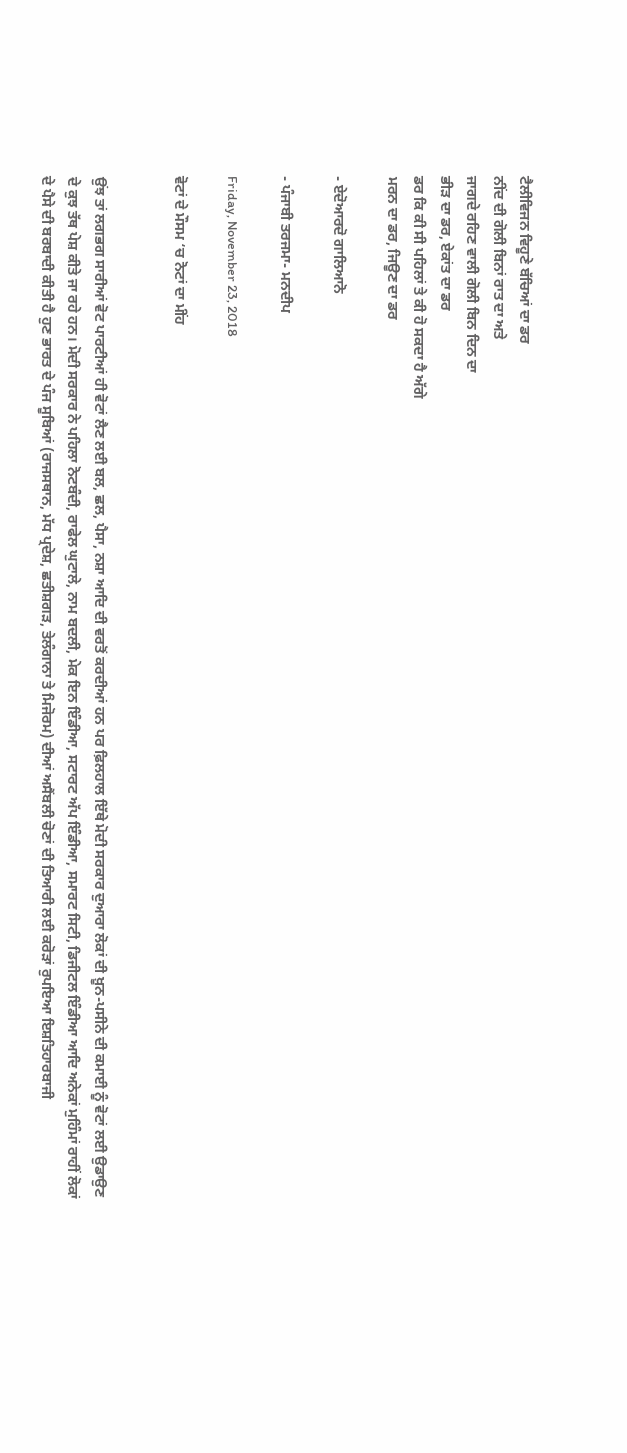ਟੈਲੀਵਿਜਨ ਵਿਹੂਣੇ ਬੱਚਿਆਂ ਦਾ ਡਰ
ਨੀਂਦ ਦੀ ਗੋਲੀ ਬਿਨਾਂ ਰਾਤ ਦਾ ਅਤੇ
ਜਾਗਦੇ ਰਹਿਣ ਵਾਲੀ ਗੋਲੀ ਬਿਨ ਦਿਨ ਦਾ
ਭੀੜ ਦਾ ਡਰ, ਏਕਾਂਤ ਦਾ ਡਰ
ਡਰ ਕਿ ਕੀ ਸੀ ਪਹਿਲਾਂ ਤੇ ਕੀ ਹੋ ਸਕਦਾ ਹੈ ਅੱਗੇ
ਮਰਨ ਦਾ ਡਰ, ਜਿਊਣ ਦਾ ਡਰ

- ਏਦੋਆਰਦੋ ਗਾਲਿਆਨੋ

- ਪੰਜਾਬੀ ਤਰਜਮਾ- ਮਨਦੀਪ

Friday, November 23, 2018

ਵੋਟਾਂ ਦੇ ਮੌਸਮ ‘ਚ ਨੋਟਾਂ ਦਾ ਮੀਂਹ


ਉਂਝ ਤਾਂ ਲਗਭਗ ਸਾਰੀਆਂ ਵੋਟ ਪਾਰਟੀਆਂ ਹੀ ਵੋਟਾਂ ਲੈਣ ਲਈ ਬਲ, ਛਲ, ਪੈਸਾ, ਨਸ਼ਾ ਆਦਿ ਦੀ ਵਰਤੋਂ ਕਰਦੀਆਂ ਹਨ ਪਰ ਫ਼ਿਲਹਾਲ ਇੱਥੇ ਮੋਦੀ ਸਰਕਾਰ ਦੁਆਰਾ ਲੋਕਾਂ ਦੀ ਖ਼ੂਨ-ਪਸੀਨੇ ਦੀ ਕਮਾਈ ਨੂੰ ਵੋਟਾਂ ਲਈ ਉਡਾਉਣ ਦੇ ਕੁਝ ਤੱਥ ਪੇਸ਼ ਕੀਤੇ ਜਾ ਰਹੇ ਹਨ। ਮੋਦੀ ਸਰਕਾਰ ਨੇ ਪਹਿਲਾ ਨੋਟਬੰਦੀ, ਰਾਫੇਲ ਘੁਟਾਲੇ, ਨਾਮ ਬਦਲੀ, ਮੇਕ ਇਨ ਇੰਡੀਆ, ਸਟਾਰਟ ਅੱਪ ਇੰਡੀਆ, ਸਮਾਰਟ ਸਿਟੀ, ਡਿਜੀਟਲ ਇੰਡੀਆ ਆਦਿ ਅਨੇਕਾਂ ਮੁਹਿੰਮਾਂ ਰਾਹੀਂ ਲੋਕਾਂ ਦੇ ਪੈਸੇ ਦੀ ਬਰਬਾਦੀ ਕੀਤੀ ਹੈ ਹੁਣ ਭਾਰਤ ਦੇ ਪੰਜ ਸੂਬਿਆਂ (ਰਾਜਸਥਾਨ, ਮੱਧ ਪ੍ਰਦੇਸ਼, ਛਤੀਸ਼ਗੜ, ਤੇਲੰਗਾਨਾ ਤੇ ਮਿਜੋਰਮ) ਦੀਆਂ ਅਸੈਂਬਲੀ ਚੋਣਾਂ ਦੀ ਤਿਆਰੀ ਲਈ ਕਰੋੜਾਂ ਰੁਪਇਆ ਇਸ਼ਤਿਹਾਰਬਾਜੀ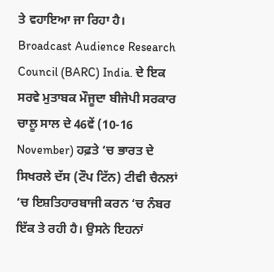ਤੇ ਵਹਾਇਆ ਜਾ ਰਿਹਾ ਹੈ। Broadcast Audience Research Council (BARC) India. ਦੇ ਇਕ ਸਰਵੇ ਮੁਤਾਬਕ ਮੌਜੂਦਾ ਬੀਜੇਪੀ ਸਰਕਾਰ ਚਾਲੂ ਸਾਲ ਦੇ 46ਵੇਂ (10-16 November) ਹਫ਼ਤੇ ‘ਚ ਭਾਰਤ ਦੇ ਸਿਖਰਲੇ ਦੱਸ (ਟੌਪ ਟਿੱਨ) ਟੀਵੀ ਚੈਨਲਾਂ ‘ਚ ਇਸ਼ਤਿਹਾਰਬਾਜੀ ਕਰਨ ‘ਚ ਨੰਬਰ ਇੱਕ ਤੇ ਰਹੀ ਹੈ। ਉਸਨੇ ਇਹਨਾਂ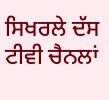ਸਿਖਰਲੇ ਦੱਸ ਟੀਵੀ ਚੈਨਲਾਂ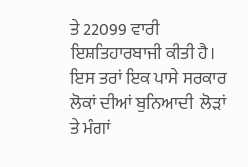ਤੇ 22099 ਵਾਰੀ ਇਸ਼ਤਿਹਾਰਬਾਜੀ ਕੀਤੀ ਹੈ।
ਇਸ ਤਰਾਂ ਇਕ ਪਾਸੇ ਸਰਕਾਰ ਲੋਕਾਂ ਦੀਆਂ ਬੁਨਿਆਦੀ  ਲੋੜਾਂ ਤੇ ਮੰਗਾਂ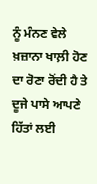ਨੂੰ ਮੰਨਣ ਵੇਲੇ ਖ਼ਜ਼ਾਨਾ ਖਾਲ਼ੀ ਹੋਣ ਦਾ ਰੋਣਾ ਰੋਂਦੀ ਹੈ ਤੇ ਦੂਜੇ ਪਾਸੇ ਆਪਣੇ ਹਿੱਤਾਂ ਲਈ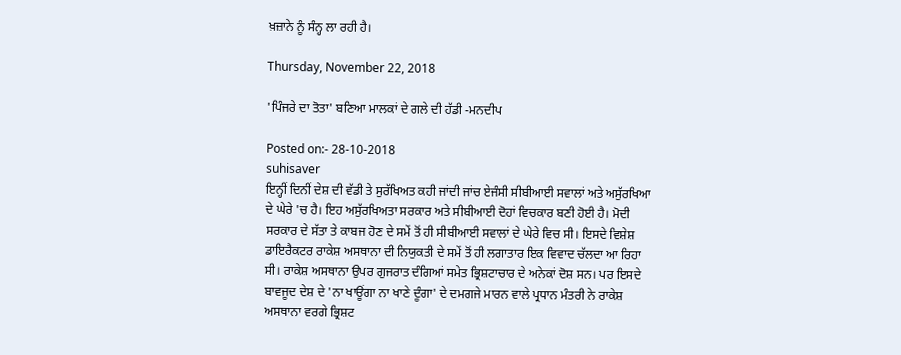ਖ਼ਜ਼ਾਨੇ ਨੂੰ ਸੰਨ੍ਹ ਲਾ ਰਹੀ ਹੈ।

Thursday, November 22, 2018

'ਪਿੰਜਰੇ ਦਾ ਤੋਤਾ' ਬਣਿਆ ਮਾਲਕਾਂ ਦੇ ਗਲੇ ਦੀ ਹੱਡੀ -ਮਨਦੀਪ

Posted on:- 28-10-2018
suhisaver
ਇਨ੍ਹੀਂ ਦਿਨੀਂ ਦੇਸ਼ ਦੀ ਵੱਡੀ ਤੇ ਸੁਰੱਖਿਅਤ ਕਹੀ ਜਾਂਦੀ ਜਾਂਚ ਏਜੰਸੀ ਸੀਬੀਆਈ ਸਵਾਲਾਂ ਅਤੇ ਅਸੁੱਰਖਿਆ ਦੇ ਘੇਰੇ 'ਚ ਹੈ। ਇਹ ਅਸੁੱਰਖਿਅਤਾ ਸਰਕਾਰ ਅਤੇ ਸੀਬੀਆਈ ਦੋਹਾਂ ਵਿਚਕਾਰ ਬਣੀ ਹੋਈ ਹੈ। ਮੋਦੀ ਸਰਕਾਰ ਦੇ ਸੱਤਾ ਤੇ ਕਾਬਜ ਹੋਣ ਦੇ ਸਮੇਂ ਤੋਂ ਹੀ ਸੀਬੀਆਈ ਸਵਾਲਾਂ ਦੇ ਘੇਰੇ ਵਿਚ ਸੀ। ਇਸਦੇ ਵਿਸ਼ੇਸ਼ ਡਾਇਰੈਕਟਰ ਰਾਕੇਸ਼ ਅਸਥਾਨਾ ਦੀ ਨਿਯੁਕਤੀ ਦੇ ਸਮੇਂ ਤੋਂ ਹੀ ਲਗਾਤਾਰ ਇਕ ਵਿਵਾਦ ਚੱਲਦਾ ਆ ਰਿਹਾ ਸੀ। ਰਾਕੇਸ਼ ਅਸਥਾਨਾ ਉਪਰ ਗੁਜਰਾਤ ਦੰਗਿਆਂ ਸਮੇਤ ਭ੍ਰਿਸ਼ਟਾਚਾਰ ਦੇ ਅਨੇਕਾਂ ਦੋਸ਼ ਸਨ। ਪਰ ਇਸਦੇ ਬਾਵਜੂਦ ਦੇਸ਼ ਦੇ 'ਨਾ ਖਾਊਂਗਾ ਨਾ ਖਾਣੇ ਦੂੰਗਾ' ਦੇ ਦਮਗਜੇ ਮਾਰਨ ਵਾਲੇ ਪ੍ਰਧਾਨ ਮੰਤਰੀ ਨੇ ਰਾਕੇਸ਼ ਅਸਥਾਨਾ ਵਰਗੇ ਭ੍ਰਿਸ਼ਟ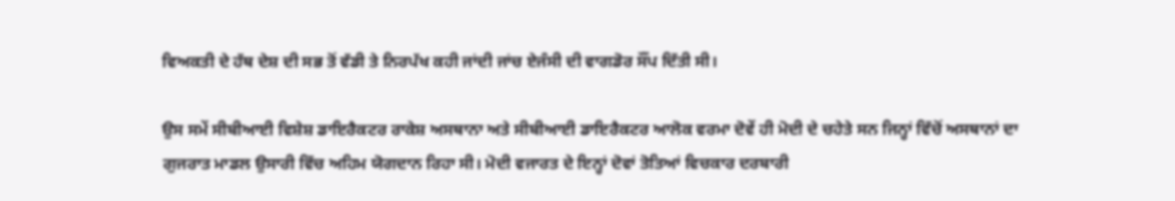ਵਿਅਕਤੀ ਦੇ ਹੱਥ ਦੇਸ਼ ਦੀ ਸਭ ਤੋਂ ਵੱਡੀ ਤੇ ਨਿਰਪੱਖ ਕਹੀ ਜਾਂਦੀ ਜਾਂਚ ਏਜੰਸੀ ਦੀ ਵਾਗਡੋਰ ਸੌਂਪ ਦਿੱਤੀ ਸੀ।

ਉਸ ਸਮੇਂ ਸੀਬੀਆਈ ਵਿਸ਼ੇਸ਼ ਡਾਇਰੈਕਟਰ ਰਾਕੇਸ਼ ਅਸਥਾਨਾ ਅਤੇ ਸੀਬੀਆਈ ਡਾਇਰੈਕਟਰ ਆਲੋਕ ਵਰਮਾ ਦੋਵੇਂ ਹੀ ਮੋਦੀ ਦੇ ਚਹੇਤੇ ਸਨ ਜਿਨ੍ਹਾਂ ਵਿੱਚੋਂ ਅਸਥਾਨਾਂ ਦਾ ਗੁਜਰਾਤ ਮਾਡਲ ਉਸਾਰੀ ਵਿੱਚ ਅਹਿਮ ਯੋਗਦਾਨ ਰਿਹਾ ਸੀ। ਮੋਦੀ ਵਜਾਰਤ ਦੇ ਇਨ੍ਹਾਂ ਦੋਵਾਂ ਤੋਤਿਆਂ ਵਿਚਕਾਰ ਦਰਬਾਰੀ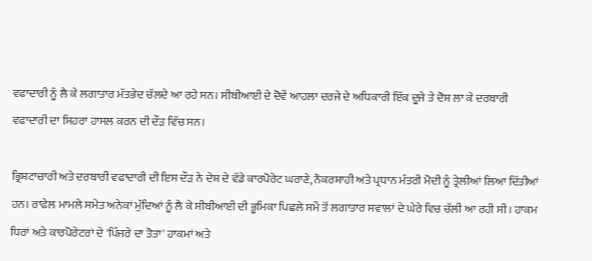ਵਫਾਦਾਰੀ ਨੂੰ ਲੈ ਕੇ ਲਗਾਤਾਰ ਮੱਤਭੇਦ ਚੱਲਦੇ ਆ ਰਹੇ ਸਨ। ਸੀਬੀਆਈ ਦੇ ਦੋਵੇਂ ਆਹਲਾ ਦਰਜੇ ਦੇ ਅਧਿਕਾਰੀ ਇੱਕ ਦੂਜੇ ਤੇ ਦੋਸ਼ ਲਾ ਕੇ ਦਰਬਾਰੀ ਵਫਾਦਾਰੀ ਦਾ ਸਿਹਰਾ ਹਾਸਲ ਕਰਨ ਦੀ ਦੌੜ ਵਿੱਚ ਸਨ।

ਭ੍ਰਿਸ਼ਟਾਚਾਰੀ ਅਤੇ ਦਰਬਾਰੀ ਵਫਾਦਾਰੀ ਦੀ ਇਸ ਦੌੜ ਨੇ ਦੇਸ਼ ਦੇ ਵੱਡੇ ਕਾਰਪੋਰੇਟ ਘਰਾਣੇ, ਨੌਕਰਸ਼ਾਹੀ ਅਤੇ ਪ੍ਰਧਾਨ ਮੰਤਰੀ ਮੋਦੀ ਨੂੰ ਤ੍ਰੇਲੀਆਂ ਲਿਆ ਦਿੱਤੀਆਂ ਹਨ। ਰਾਫੇਲ ਮਾਮਲੇ ਸਮੇਤ ਅਨੇਕਾਂ ਮੁੱਦਿਆਂ ਨੂੰ ਲੈ ਕੇ ਸੀਬੀਆਈ ਦੀ ਭੂਮਿਕਾ ਪਿਛਲੇ ਸਮੇਂ ਤੋਂ ਲਗਾਤਾਰ ਸਵਾਲਾਂ ਦੇ ਘੇਰੇ ਵਿਚ ਚੱਲੀ ਆ ਰਹੀ ਸੀ। ਹਾਕਮ ਧਿਰਾਂ ਅਤੇ ਕਾਰਪੋਰੇਟਰਾਂ ਦੇ 'ਪਿੰਜਰੇ ਦਾ ਤੋਤਾ' ਹਾਕਮਾਂ ਅਤੇ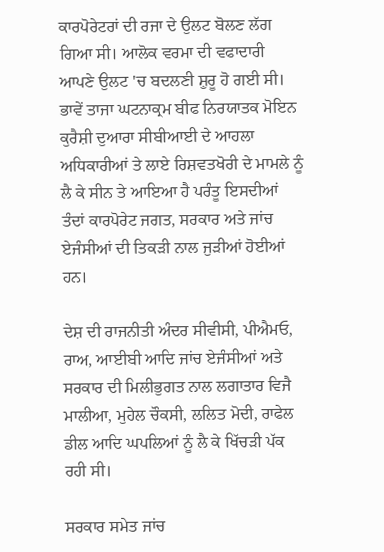ਕਾਰਪੋਰੇਟਰਾਂ ਦੀ ਰਜਾ ਦੇ ਉਲਟ ਬੋਲਣ ਲੱਗ ਗਿਆ ਸੀ। ਆਲੋਕ ਵਰਮਾ ਦੀ ਵਫਾਦਾਰੀ ਆਪਣੇ ਉਲਟ 'ਚ ਬਦਲਣੀ ਸ਼ੁਰੂ ਹੋ ਗਈ ਸੀ। ਭਾਵੇਂ ਤਾਜਾ ਘਟਨਾਕ੍ਰਮ ਬੀਫ ਨਿਰਯਾਤਕ ਮੋਇਨ ਕੁਰੈਸ਼ੀ ਦੁਆਰਾ ਸੀਬੀਆਈ ਦੇ ਆਹਲਾ ਅਧਿਕਾਰੀਆਂ ਤੇ ਲਾਏ ਰਿਸ਼ਵਤਖੋਰੀ ਦੇ ਮਾਮਲੇ ਨੂੰ ਲੈ ਕੇ ਸੀਨ ਤੇ ਆਇਆ ਹੈ ਪਰੰਤੂ ਇਸਦੀਆਂ ਤੰਦਾਂ ਕਾਰਪੋਰੇਟ ਜਗਤ, ਸਰਕਾਰ ਅਤੇ ਜਾਂਚ ਏਜੰਸੀਆਂ ਦੀ ਤਿਕੜੀ ਨਾਲ ਜੁੜੀਆਂ ਹੋਈਆਂ ਹਨ।

ਦੇਸ਼ ਦੀ ਰਾਜਨੀਤੀ ਅੰਦਰ ਸੀਵੀਸੀ, ਪੀਐਮਓ, ਰਾਅ, ਆਈਬੀ ਆਦਿ ਜਾਂਚ ਏਜੰਸੀਆਂ ਅਤੇ ਸਰਕਾਰ ਦੀ ਮਿਲੀਭੁਗਤ ਨਾਲ ਲਗਾਤਾਰ ਵਿਜੈ ਮਾਲੀਆ, ਮੁਹੇਲ ਚੌਕਸੀ, ਲਲਿਤ ਮੋਦੀ, ਰਾਫੇਲ ਡੀਲ ਆਦਿ ਘਪਲਿਆਂ ਨੂੰ ਲੈ ਕੇ ਖਿੱਚੜੀ ਪੱਕ ਰਹੀ ਸੀ।

ਸਰਕਾਰ ਸਮੇਤ ਜਾਂਚ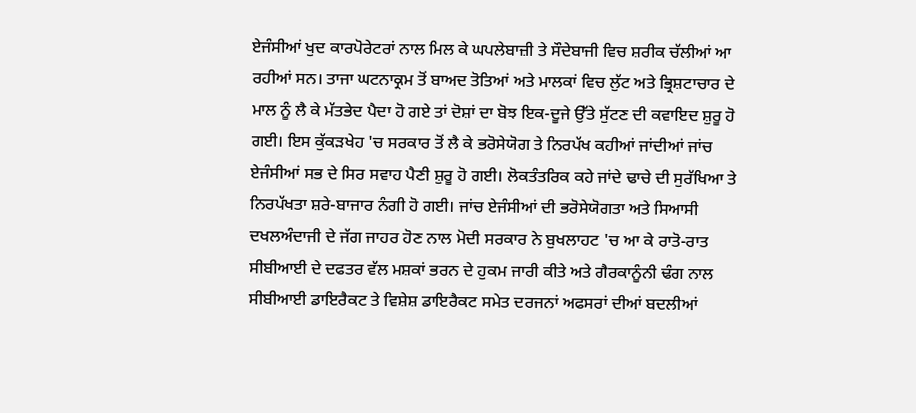ਏਜੰਸੀਆਂ ਖੁਦ ਕਾਰਪੋਰੇਟਰਾਂ ਨਾਲ ਮਿਲ ਕੇ ਘਪਲੇਬਾਜ਼ੀ ਤੇ ਸੌਦੇਬਾਜੀ ਵਿਚ ਸ਼ਰੀਕ ਚੱਲੀਆਂ ਆ ਰਹੀਆਂ ਸਨ। ਤਾਜਾ ਘਟਨਾਕ੍ਰਮ ਤੋਂ ਬਾਅਦ ਤੋਤਿਆਂ ਅਤੇ ਮਾਲਕਾਂ ਵਿਚ ਲੁੱਟ ਅਤੇ ਭ੍ਰਿਸ਼ਟਾਚਾਰ ਦੇ ਮਾਲ ਨੂੰ ਲੈ ਕੇ ਮੱਤਭੇਦ ਪੈਦਾ ਹੋ ਗਏ ਤਾਂ ਦੋਸ਼ਾਂ ਦਾ ਬੋਝ ਇਕ-ਦੂਜੇ ਉੱਤੇ ਸੁੱਟਣ ਦੀ ਕਵਾਇਦ ਸ਼ੁਰੂ ਹੋ ਗਈ। ਇਸ ਕੁੱਕੜਖੇਹ 'ਚ ਸਰਕਾਰ ਤੋਂ ਲੈ ਕੇ ਭਰੋਸੇਯੋਗ ਤੇ ਨਿਰਪੱਖ ਕਹੀਆਂ ਜਾਂਦੀਆਂ ਜਾਂਚ ਏਜੰਸੀਆਂ ਸਭ ਦੇ ਸਿਰ ਸਵਾਹ ਪੈਣੀ ਸ਼ੁਰੂ ਹੋ ਗਈ। ਲੋਕਤੰਤਰਿਕ ਕਹੇ ਜਾਂਦੇ ਢਾਚੇ ਦੀ ਸੁਰੱਖਿਆ ਤੇ ਨਿਰਪੱਖਤਾ ਸ਼ਰੇ-ਬਾਜਾਰ ਨੰਗੀ ਹੋ ਗਈ। ਜਾਂਚ ਏਜੰਸੀਆਂ ਦੀ ਭਰੋਸੇਯੋਗਤਾ ਅਤੇ ਸਿਆਸੀ ਦਖਲਅੰਦਾਜੀ ਦੇ ਜੱਗ ਜਾਹਰ ਹੋਣ ਨਾਲ ਮੋਦੀ ਸਰਕਾਰ ਨੇ ਬੁਖਲਾਹਟ 'ਚ ਆ ਕੇ ਰਾਤੋ-ਰਾਤ ਸੀਬੀਆਈ ਦੇ ਦਫਤਰ ਵੱਲ ਮਸ਼ਕਾਂ ਭਰਨ ਦੇ ਹੁਕਮ ਜਾਰੀ ਕੀਤੇ ਅਤੇ ਗੈਰਕਾਨੂੰਨੀ ਢੰਗ ਨਾਲ ਸੀਬੀਆਈ ਡਾਇਰੈਕਟ ਤੇ ਵਿਸ਼ੇਸ਼ ਡਾਇਰੈਕਟ ਸਮੇਤ ਦਰਜਨਾਂ ਅਫਸਰਾਂ ਦੀਆਂ ਬਦਲੀਆਂ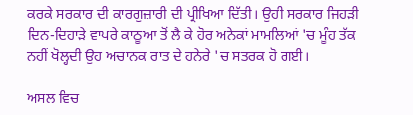ਕਰਕੇ ਸਰਕਾਰ ਦੀ ਕਾਰਗੁਜ਼ਾਰੀ ਦੀ ਪ੍ਰੀਖਿਆ ਦਿੱਤੀ। ਉਹੀ ਸਰਕਾਰ ਜਿਹੜੀ ਦਿਨ-ਦਿਹਾੜੇ ਵਾਪਰੇ ਕਾਠੂਆ ਤੋਂ ਲੈ ਕੇ ਹੋਰ ਅਨੇਕਾਂ ਮਾਮਲਿਆਂ 'ਚ ਮੂੰਹ ਤੱਕ ਨਹੀਂ ਖੋਲ੍ਹਦੀ ਉਹ ਅਚਾਨਕ ਰਾਤ ਦੇ ਹਨੇਰੇ 'ਚ ਸਤਰਕ ਹੋ ਗਈ।

ਅਸਲ ਵਿਚ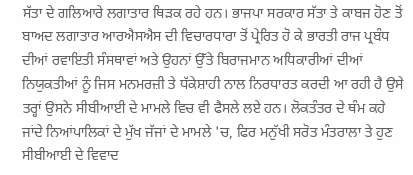ਸੱਤਾ ਦੇ ਗਲਿਆਰੇ ਲਗਾਤਾਰ ਥਿੜਕ ਰਹੇ ਹਨ। ਭਾਜਪਾ ਸਰਕਾਰ ਸੱਤਾ ਤੇ ਕਾਬਜ ਹੋਣ ਤੋਂ ਬਾਅਦ ਲਗਾਤਾਰ ਆਰਐਸਐਸ ਦੀ ਵਿਚਾਰਧਾਰਾ ਤੋਂ ਪ੍ਰੇਰਿਤ ਹੋ ਕੇ ਭਾਰਤੀ ਰਾਜ ਪ੍ਰਬੰਧ ਦੀਆਂ ਰਵਾਇਤੀ ਸੰਸਥਾਵਾਂ ਅਤੇ ਉਹਨਾਂ ਉੱਤੇ ਬਿਰਾਜਮਾਨ ਅਧਿਕਾਰੀਆਂ ਦੀਆਂ ਨਿਯੁਕਤੀਆਂ ਨੂੰ ਜਿਸ ਮਨਮਰਜ਼ੀ ਤੇ ਧੱਕੇਸ਼ਾਹੀ ਨਾਲ ਨਿਰਧਾਰਤ ਕਰਦੀ ਆ ਰਹੀ ਹੈ ਉਸੇ ਤਰ੍ਹਾਂ ਉਸਨੇ ਸੀਬੀਆਈ ਦੇ ਮਾਮਲੇ ਵਿਚ ਵੀ ਫੈਸਲੇ ਲਏ ਹਨ। ਲੋਕਤੰਤਰ ਦੇ ਥੰਮ ਕਹੇ ਜਾਂਦੇ ਨਿਆਂਪਾਲਿਕਾਂ ਦੇ ਮੁੱਖ ਜੱਜਾਂ ਦੇ ਮਾਮਲੇ 'ਚ, ਫਿਰ ਮਨੁੱਖੀ ਸਰੋਤ ਮੰਤਰਾਲਾ ਤੇ ਹੁਣ ਸੀਬੀਆਈ ਦੇ ਵਿਵਾਦ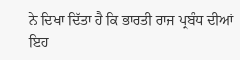ਨੇ ਦਿਖਾ ਦਿੱਤਾ ਹੈ ਕਿ ਭਾਰਤੀ ਰਾਜ ਪ੍ਰਬੰਧ ਦੀਆਂ ਇਹ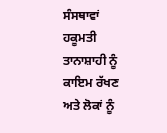ਸੰਸਥਾਵਾਂ ਹਕੂਮਤੀ ਤਾਨਾਸ਼ਾਹੀ ਨੂੰ ਕਾਇਮ ਰੱਖਣ ਅਤੇ ਲੋਕਾਂ ਨੂੰ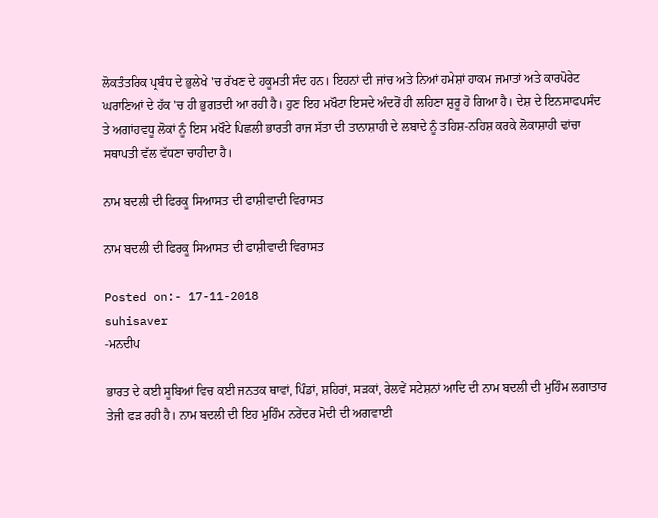ਲੋਕਤੰਤਰਿਕ ਪ੍ਰਬੰਧ ਦੇ ਭੁਲੇਖੇ 'ਚ ਰੱਖਣ ਦੇ ਹਕੂਮਤੀ ਸੰਦ ਹਨ। ਇਹਨਾਂ ਦੀ ਜਾਂਚ ਅਤੇ ਨਿਆਂ ਹਮੇਸ਼ਾਂ ਹਾਕਮ ਜਮਾਤਾਂ ਅਤੇ ਕਾਰਪੋਰੇਟ ਘਰਾਣਿਆਂ ਦੇ ਹੱਕ 'ਚ ਹੀ ਭੁਗਤਦੀ ਆ ਰਹੀ ਹੈ। ਹੁਣ ਇਹ ਮਖੌਟਾ ਇਸਦੇ ਅੰਦਰੋਂ ਹੀ ਲਹਿਣਾ ਸ਼ੁਰੂ ਹੋ ਗਿਆ ਹੈ। ਦੇਸ਼ ਦੇ ਇਨਸਾਫਪਸੰਦ ਤੇ ਅਗਾਂਹਵਧੂ ਲੋਕਾਂ ਨੂੰ ਇਸ ਮਖੌਟੇ ਪਿਛਲੀ ਭਾਰਤੀ ਰਾਜ ਸੱਤਾ ਦੀ ਤਾਨਾਸ਼ਾਹੀ ਦੇ ਲਬਾਦੇ ਨੂੰ ਤਹਿਸ਼-ਨਹਿਸ਼ ਕਰਕੇ ਲੋਕਾਸ਼ਾਹੀ ਢਾਂਚਾ ਸਥਾਪਤੀ ਵੱਲ ਵੱਧਣਾ ਚਾਹੀਦਾ ਹੈ।

ਨਾਮ ਬਦਲੀ ਦੀ ਫਿਰਕੂ ਸਿਆਸਤ ਦੀ ਫਾਸ਼ੀਵਾਦੀ ਵਿਰਾਸਤ

ਨਾਮ ਬਦਲੀ ਦੀ ਫਿਰਕੂ ਸਿਆਸਤ ਦੀ ਫਾਸ਼ੀਵਾਦੀ ਵਿਰਾਸਤ

Posted on:- 17-11-2018
suhisaver
-ਮਨਦੀਪ

ਭਾਰਤ ਦੇ ਕਈ ਸੂਬਿਆਂ ਵਿਚ ਕਈ ਜਨਤਕ ਥਾਵਾਂ, ਪਿੰਡਾਂ, ਸ਼ਹਿਰਾਂ, ਸੜਕਾਂ, ਰੇਲਵੇਂ ਸਟੇਸ਼ਨਾਂ ਆਦਿ ਦੀ ਨਾਮ ਬਦਲੀ ਦੀ ਮੁਹਿੰਮ ਲਗਾਤਾਰ ਤੇਜੀ ਫੜ ਰਹੀ ਹੈ। ਨਾਮ ਬਦਲੀ ਦੀ ਇਹ ਮੁਹਿੰਮ ਨਰੇਂਦਰ ਮੋਦੀ ਦੀ ਅਗਵਾਈ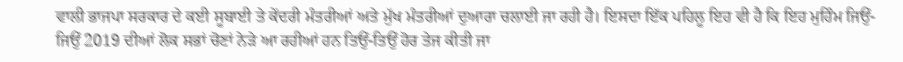ਵਾਲੀ ਭਾਜਪਾ ਸਰਕਾਰ ਦੇ ਕਈ ਸੂਬਾਈ ਤੇ ਕੇਂਦਰੀ ਮੰਤਰੀਆਂ ਅਤੇ ਮੁੱਖ ਮੰਤਰੀਆਂ ਦੁਆਰਾ ਚਲਾਈ ਜਾ ਰਹੀ ਹੈ। ਇਸਦਾ ਇੱਕ ਪਹਿਲੂ ਇਹ ਵੀ ਹੈ ਕਿ ਇਹ ਮੁਹਿੰਮ ਜਿਉਂ-ਜਿਉਂ 2019 ਦੀਆਂ ਲੋਕ ਸਭਾਂ ਚੋਣਾਂ ਨੇੜੇ ਆ ਰਹੀਆਂ ਹਨ ਤਿਉਂ-ਤਿਉਂ ਹੋਰ ਤੇਜ ਕੀਤੀ ਜਾ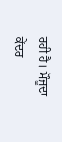ਰਹੀ ਹੈ। ਮੌਜੂਦਾ ਕੇਂਦਰ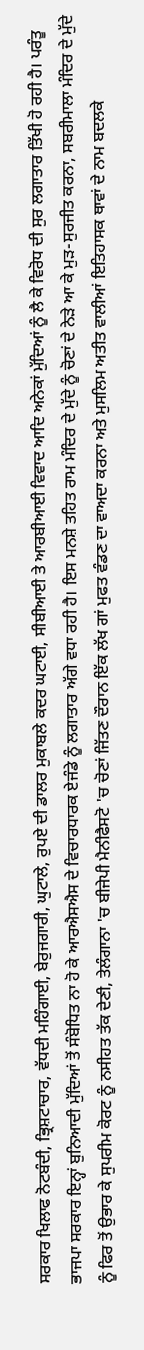ਸਰਕਾਰ ਖਿਲਾਫ ਨੋਟਬੰਦੀ, ਭ੍ਰਿਸ਼ਟਾਚਾਰ, ਵੱਧਦੀ ਮਹਿੰਗਾਈ, ਬੇਰੁਜਗਾਰੀ, ਘੁਟਾਲੇ, ਰੁਪਏ ਦੀ ਡਾਲਰ ਮੁਕਾਬਲੇ ਕਦਰ ਘਟਾਈ, ਸੀਬੀਆਈ ਤੇ ਆਰਬੀਆਈ ਵਿਵਾਦ ਆਦਿ ਅਨੇਕਾਂ ਮੁੱਦਿਆਂ ਨੂੰ ਲੈ ਕੇ ਵਿਰੋਧ ਦੀ ਸੁਰ ਲਗਾਤਾਰ ਤਿੱਖੀ ਹੋ ਰਹੀ ਹੈ। ਪਰੰਤੂ ਭਾਜਪਾ ਸਰਕਾਰ ਇਨ੍ਹਾਂ ਬੁਨਿਆਦੀ ਮੁੱਦਿਆਂ ਤੋਂ ਸੰਬੋਧਿਤ ਨਾ ਹੋ ਕੇ ਆਰਐਸਐਸ ਦੇ ਵਿਚਾਰਧਾਰਕ ਏਜੰਡੇ ਨੂੰ ਲਗਾਤਾਰ ਅੱਗੇ ਵਧਾ ਰਹੀ ਹੈ। ਇਸ ਮਨਸ਼ੇ ਤਹਿਤ ਰਾਮ ਮੰਦਿਰ ਦੇ ਮੁੱਦੇ ਨੂੰ ਚੋਣਾਂ ਦੇ ਨੇੜੇ ਆ ਕੇ ਮੁੜ-ਸੁਰਜੀਤ ਕਰਨਾ, ਸਬਰੀਮਾਲਾ ਮੰਦਿਰ ਦੇ ਮੁੱਦੇ ਨੂੰ ਫਿਰ ਤੋਂ ਉਭਾਰ ਕੇ ਸੁਪਰੀਮ ਕੋਰਟ ਨੂੰ ਨਸੀਹਤ ਤੱਕ ਦੇਣੀ, ਤੇਲੰਗਾਨਾ 'ਚ ਬੀਜੇਪੀ ਮੈਨੀਫੈਸਟੋ 'ਚ ਚੋਣਾਂ ਜਿੱਤਣ ਦੌਰਾਨ ਇੱਕ ਲੱਖ ਗਾਂ ਮੁਫਤ ਵੰਡਣ ਦਾ ਵਾਅਦਾ ਕਰਨਾ ਅਤੇ ਮੁਸਲਿਮ ਅਤੀਤ ਵਾਲੀਆਂ ਇਤਿਹਾਸਕ ਥਾਵਾਂ ਦੇ ਨਾਮ ਬਦਲਕੇ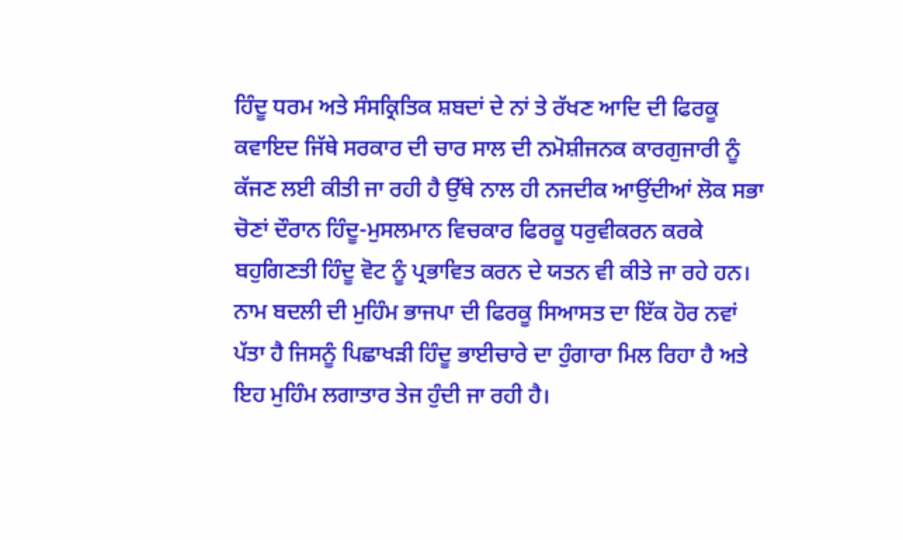ਹਿੰਦੂ ਧਰਮ ਅਤੇ ਸੰਸਕ੍ਰਿਤਿਕ ਸ਼ਬਦਾਂ ਦੇ ਨਾਂ ਤੇ ਰੱਖਣ ਆਦਿ ਦੀ ਫਿਰਕੂ ਕਵਾਇਦ ਜਿੱਥੇ ਸਰਕਾਰ ਦੀ ਚਾਰ ਸਾਲ ਦੀ ਨਮੋਸ਼ੀਜਨਕ ਕਾਰਗੁਜਾਰੀ ਨੂੰ ਕੱਜਣ ਲਈ ਕੀਤੀ ਜਾ ਰਹੀ ਹੈ ਉੱਥੇ ਨਾਲ ਹੀ ਨਜਦੀਕ ਆਉਂਦੀਆਂ ਲੋਕ ਸਭਾ ਚੋਣਾਂ ਦੌਰਾਨ ਹਿੰਦੂ-ਮੁਸਲਮਾਨ ਵਿਚਕਾਰ ਫਿਰਕੂ ਧਰੁਵੀਕਰਨ ਕਰਕੇ ਬਹੁਗਿਣਤੀ ਹਿੰਦੂ ਵੋਟ ਨੂੰ ਪ੍ਰਭਾਵਿਤ ਕਰਨ ਦੇ ਯਤਨ ਵੀ ਕੀਤੇ ਜਾ ਰਹੇ ਹਨ। ਨਾਮ ਬਦਲੀ ਦੀ ਮੁਹਿੰਮ ਭਾਜਪਾ ਦੀ ਫਿਰਕੂ ਸਿਆਸਤ ਦਾ ਇੱਕ ਹੋਰ ਨਵਾਂ ਪੱਤਾ ਹੈ ਜਿਸਨੂੰ ਪਿਛਾਖੜੀ ਹਿੰਦੂ ਭਾਈਚਾਰੇ ਦਾ ਹੁੰਗਾਰਾ ਮਿਲ ਰਿਹਾ ਹੈ ਅਤੇ ਇਹ ਮੁਹਿੰਮ ਲਗਾਤਾਰ ਤੇਜ ਹੁੰਦੀ ਜਾ ਰਹੀ ਹੈ।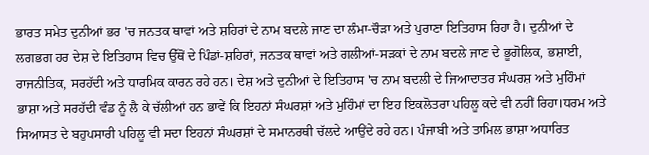ਭਾਰਤ ਸਮੇਤ ਦੁਨੀਆਂ ਭਰ 'ਚ ਜਨਤਕ ਥਾਵਾਂ ਅਤੇ ਸ਼ਹਿਰਾਂ ਦੇ ਨਾਮ ਬਦਲੇ ਜਾਣ ਦਾ ਲੰਮਾ-ਚੌੜਾ ਅਤੇ ਪੁਰਾਣਾ ਇਤਿਹਾਸ ਰਿਹਾ ਹੈ। ਦੁਨੀਆਂ ਦੇ ਲਗਭਗ ਹਰ ਦੇਸ਼ ਦੇ ਇਤਿਹਾਸ ਵਿਚ ਉੱਥੋਂ ਦੇ ਪਿੰਡਾਂ-ਸ਼ਹਿਰਾਂ, ਜਨਤਕ ਥਾਵਾਂ ਅਤੇ ਗਲੀਆਂ-ਸੜਕਾਂ ਦੇ ਨਾਮ ਬਦਲੇ ਜਾਣ ਦੇ ਭੂਗੋਲਿਕ, ਭਸ਼ਾਈ, ਰਾਜਨੀਤਿਕ, ਸਰਹੱਦੀ ਅਤੇ ਧਾਰਮਿਕ ਕਾਰਨ ਰਹੇ ਹਨ। ਦੇਸ਼ ਅਤੇ ਦੁਨੀਆਂ ਦੇ ਇਤਿਹਾਸ 'ਚ ਨਾਮ ਬਦਲੀ ਦੇ ਜਿਆਦਾਤਰ ਸੰਘਰਸ਼ ਅਤੇ ਮੁਹਿੰਮਾਂ ਭਾਸ਼ਾ ਅਤੇ ਸਰਹੱਦੀ ਵੰਡ ਨੂੰ ਲੈ ਕੇ ਚੱਲੀਆਂ ਹਨ ਭਾਵੇਂ ਕਿ ਇਹਨਾਂ ਸੰਘਰਸ਼ਾਂ ਅਤੇ ਮੁਹਿੰਮਾਂ ਦਾ ਇਹ ਇਕਲੋਤਰਾ ਪਹਿਲੂ ਕਦੇ ਵੀ ਨਹੀਂ ਰਿਹਾ।ਧਰਮ ਅਤੇ ਸਿਆਸਤ ਦੇ ਬਹੁਪਸਾਰੀ ਪਹਿਲੂ ਵੀ ਸਦਾ ਇਹਨਾਂ ਸੰਘਰਸ਼ਾਂ ਦੇ ਸਮਾਨਰਥੀ ਚੱਲਦੇ ਆਉਂਦੇ ਰਹੇ ਹਨ। ਪੰਜਾਬੀ ਅਤੇ ਤਾਮਿਲ ਭਾਸ਼ਾ ਅਧਾਰਿਤ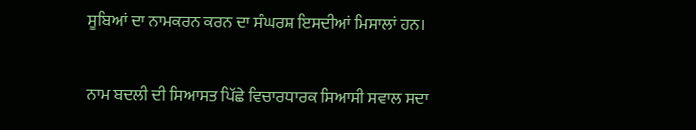ਸੂਬਿਆਂ ਦਾ ਨਾਮਕਰਨ ਕਰਨ ਦਾ ਸੰਘਰਸ਼ ਇਸਦੀਆਂ ਮਿਸਾਲਾਂ ਹਨ।

ਨਾਮ ਬਦਲੀ ਦੀ ਸਿਆਸਤ ਪਿੱਛੇ ਵਿਚਾਰਧਾਰਕ ਸਿਆਸੀ ਸਵਾਲ ਸਦਾ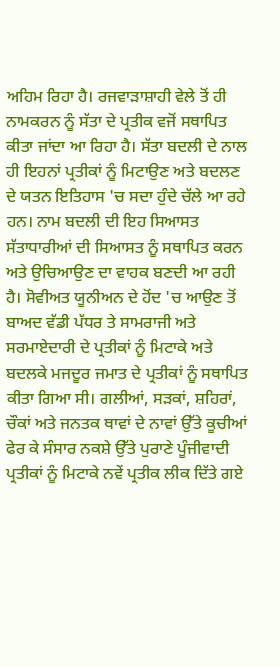ਅਹਿਮ ਰਿਹਾ ਹੈ। ਰਜਵਾੜਾਸ਼ਾਹੀ ਵੇਲੇ ਤੋਂ ਹੀ ਨਾਮਕਰਨ ਨੂੰ ਸੱਤਾ ਦੇ ਪ੍ਰਤੀਕ ਵਜੋਂ ਸਥਾਪਿਤ ਕੀਤਾ ਜਾਂਦਾ ਆ ਰਿਹਾ ਹੈ। ਸੱਤਾ ਬਦਲੀ ਦੇ ਨਾਲ ਹੀ ਇਹਨਾਂ ਪ੍ਰਤੀਕਾਂ ਨੂੰ ਮਿਟਾਉਣ ਅਤੇ ਬਦਲਣ ਦੇ ਯਤਨ ਇਤਿਹਾਸ 'ਚ ਸਦਾ ਹੁੰਦੇ ਚੱਲੇ ਆ ਰਹੇ ਹਨ। ਨਾਮ ਬਦਲੀ ਦੀ ਇਹ ਸਿਆਸਤ ਸੱਤਾਧਾਰੀਆਂ ਦੀ ਸਿਆਸਤ ਨੂੰ ਸਥਾਪਿਤ ਕਰਨ ਅਤੇ ਉਚਿਆਉਣ ਦਾ ਵਾਹਕ ਬਣਦੀ ਆ ਰਹੀ ਹੈ। ਸੋਵੀਅਤ ਯੂਨੀਅਨ ਦੇ ਹੋਂਦ 'ਚ ਆਉਣ ਤੋਂ ਬਾਅਦ ਵੱਡੀ ਪੱਧਰ ਤੇ ਸਾਮਰਾਜੀ ਅਤੇ ਸਰਮਾਏਦਾਰੀ ਦੇ ਪ੍ਰਤੀਕਾਂ ਨੂੰ ਮਿਟਾਕੇ ਅਤੇ ਬਦਲਕੇ ਮਜਦੂਰ ਜਮਾਤ ਦੇ ਪ੍ਰਤੀਕਾਂ ਨੂੰ ਸਥਾਪਿਤ ਕੀਤਾ ਗਿਆ ਸੀ। ਗਲੀਆਂ, ਸੜਕਾਂ, ਸ਼ਹਿਰਾਂ, ਚੌਕਾਂ ਅਤੇ ਜਨਤਕ ਥਾਵਾਂ ਦੇ ਨਾਵਾਂ ਉੱਤੇ ਕੂਚੀਆਂ ਫੇਰ ਕੇ ਸੰਸਾਰ ਨਕਸ਼ੇ ਉੱਤੇ ਪੁਰਾਣੇ ਪੂੰਜੀਵਾਦੀ ਪ੍ਰਤੀਕਾਂ ਨੂੰ ਮਿਟਾਕੇ ਨਵੇਂ ਪ੍ਰਤੀਕ ਲੀਕ ਦਿੱਤੇ ਗਏ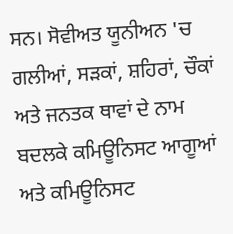ਸਨ। ਸੋਵੀਅਤ ਯੂਨੀਅਨ 'ਚ ਗਲੀਆਂ, ਸੜਕਾਂ, ਸ਼ਹਿਰਾਂ, ਚੌਕਾਂ ਅਤੇ ਜਨਤਕ ਥਾਵਾਂ ਦੇ ਨਾਮ ਬਦਲਕੇ ਕਮਿਊਨਿਸਟ ਆਗੂਆਂ ਅਤੇ ਕਮਿਊਨਿਸਟ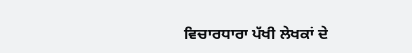ਵਿਚਾਰਧਾਰਾ ਪੱਖੀ ਲੇਖਕਾਂ ਦੇ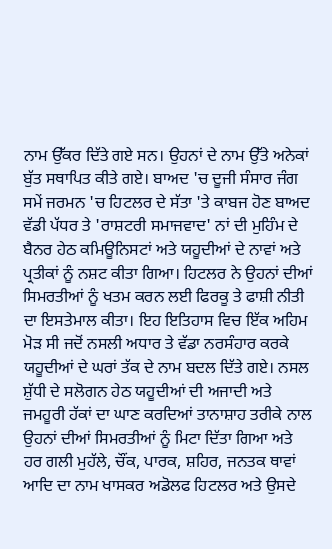ਨਾਮ ਉੱਕਰ ਦਿੱਤੇ ਗਏ ਸਨ। ਉਹਨਾਂ ਦੇ ਨਾਮ ਉੱਤੇ ਅਨੇਕਾਂ ਬੁੱਤ ਸਥਾਪਿਤ ਕੀਤੇ ਗਏ। ਬਾਅਦ 'ਚ ਦੂਜੀ ਸੰਸਾਰ ਜੰਗ ਸਮੇਂ ਜਰਮਨ 'ਚ ਹਿਟਲਰ ਦੇ ਸੱਤਾ 'ਤੇ ਕਾਬਜ ਹੋਣ ਬਾਅਦ ਵੱਡੀ ਪੱਧਰ ਤੇ 'ਰਾਸ਼ਟਰੀ ਸਮਾਜਵਾਦ' ਨਾਂ ਦੀ ਮੁਹਿੰਮ ਦੇ ਬੈਨਰ ਹੇਠ ਕਮਿਊਨਿਸਟਾਂ ਅਤੇ ਯਹੂਦੀਆਂ ਦੇ ਨਾਵਾਂ ਅਤੇ ਪ੍ਰਤੀਕਾਂ ਨੂੰ ਨਸ਼ਟ ਕੀਤਾ ਗਿਆ। ਹਿਟਲਰ ਨੇ ਉਹਨਾਂ ਦੀਆਂ ਸਿਮਰਤੀਆਂ ਨੂੰ ਖਤਮ ਕਰਨ ਲਈ ਫਿਰਕੂ ਤੇ ਫਾਸ਼ੀ ਨੀਤੀ ਦਾ ਇਸਤੇਮਾਲ ਕੀਤਾ। ਇਹ ਇਤਿਹਾਸ ਵਿਚ ਇੱਕ ਅਹਿਮ ਮੋੜ ਸੀ ਜਦੋਂ ਨਸਲੀ ਅਧਾਰ ਤੇ ਵੱਡਾ ਨਰਸੰਹਾਰ ਕਰਕੇ ਯਹੂਦੀਆਂ ਦੇ ਘਰਾਂ ਤੱਕ ਦੇ ਨਾਮ ਬਦਲ ਦਿੱਤੇ ਗਏ। ਨਸਲ ਸ਼ੁੱਧੀ ਦੇ ਸਲੋਗਨ ਹੇਠ ਯਹੂਦੀਆਂ ਦੀ ਅਜਾਦੀ ਅਤੇ ਜਮਹੂਰੀ ਹੱਕਾਂ ਦਾ ਘਾਣ ਕਰਦਿਆਂ ਤਾਨਾਸ਼ਾਹ ਤਰੀਕੇ ਨਾਲ ਉਹਨਾਂ ਦੀਆਂ ਸਿਮਰਤੀਆਂ ਨੂੰ ਮਿਟਾ ਦਿੱਤਾ ਗਿਆ ਅਤੇ ਹਰ ਗਲੀ ਮੁਹੱਲੇ, ਚੌਂਕ, ਪਾਰਕ, ਸ਼ਹਿਰ, ਜਨਤਕ ਥਾਵਾਂ ਆਦਿ ਦਾ ਨਾਮ ਖਾਸਕਰ ਅਡੋਲਫ ਹਿਟਲਰ ਅਤੇ ਉਸਦੇ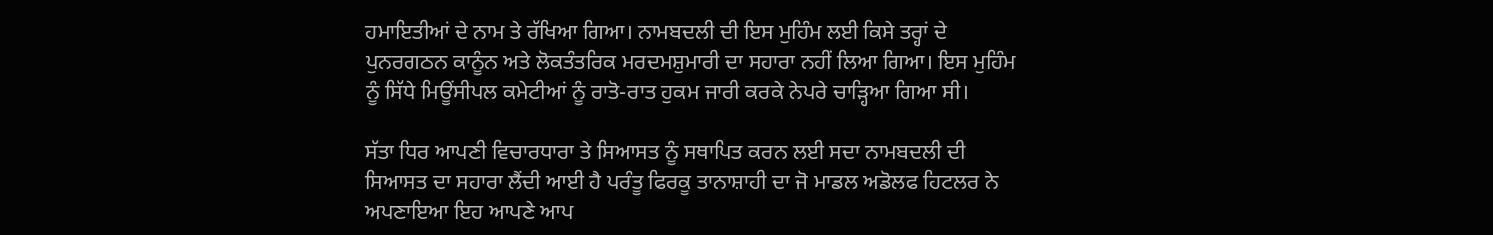ਹਮਾਇਤੀਆਂ ਦੇ ਨਾਮ ਤੇ ਰੱਖਿਆ ਗਿਆ। ਨਾਮਬਦਲੀ ਦੀ ਇਸ ਮੁਹਿੰਮ ਲਈ ਕਿਸੇ ਤਰ੍ਹਾਂ ਦੇ ਪੁਨਰਗਠਨ ਕਾਨੂੰਨ ਅਤੇ ਲੋਕਤੰਤਰਿਕ ਮਰਦਮਸ਼ੁਮਾਰੀ ਦਾ ਸਹਾਰਾ ਨਹੀਂ ਲਿਆ ਗਿਆ। ਇਸ ਮੁਹਿੰਮ ਨੂੰ ਸਿੱਧੇ ਮਿਊਂਸੀਪਲ ਕਮੇਟੀਆਂ ਨੂੰ ਰਾਤੋ-ਰਾਤ ਹੁਕਮ ਜਾਰੀ ਕਰਕੇ ਨੇਪਰੇ ਚਾੜ੍ਹਿਆ ਗਿਆ ਸੀ।

ਸੱਤਾ ਧਿਰ ਆਪਣੀ ਵਿਚਾਰਧਾਰਾ ਤੇ ਸਿਆਸਤ ਨੂੰ ਸਥਾਪਿਤ ਕਰਨ ਲਈ ਸਦਾ ਨਾਮਬਦਲੀ ਦੀ ਸਿਆਸਤ ਦਾ ਸਹਾਰਾ ਲੈਂਦੀ ਆਈ ਹੈ ਪਰੰਤੂ ਫਿਰਕੂ ਤਾਨਾਸ਼ਾਹੀ ਦਾ ਜੋ ਮਾਡਲ ਅਡੋਲਫ ਹਿਟਲਰ ਨੇ ਅਪਣਾਇਆ ਇਹ ਆਪਣੇ ਆਪ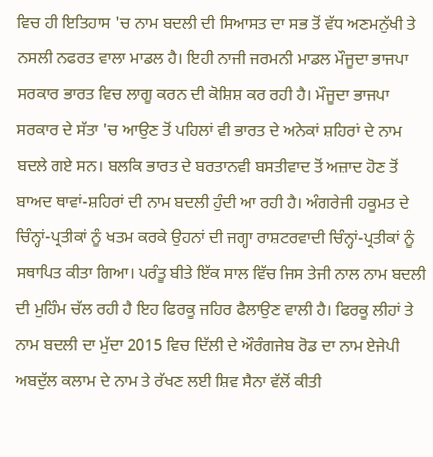ਵਿਚ ਹੀ ਇਤਿਹਾਸ 'ਚ ਨਾਮ ਬਦਲੀ ਦੀ ਸਿਆਸਤ ਦਾ ਸਭ ਤੋਂ ਵੱਧ ਅਣਮਨੁੱਖੀ ਤੇ ਨਸਲੀ ਨਫਰਤ ਵਾਲਾ ਮਾਡਲ ਹੈ। ਇਹੀ ਨਾਜੀ ਜਰਮਨੀ ਮਾਡਲ ਮੌਜੂਦਾ ਭਾਜਪਾ ਸਰਕਾਰ ਭਾਰਤ ਵਿਚ ਲਾਗੂ ਕਰਨ ਦੀ ਕੋਸ਼ਿਸ਼ ਕਰ ਰਹੀ ਹੈ। ਮੌਜੂਦਾ ਭਾਜਪਾ ਸਰਕਾਰ ਦੇ ਸੱਤਾ 'ਚ ਆਉਣ ਤੋਂ ਪਹਿਲਾਂ ਵੀ ਭਾਰਤ ਦੇ ਅਨੇਕਾਂ ਸ਼ਹਿਰਾਂ ਦੇ ਨਾਮ ਬਦਲੇ ਗਏ ਸਨ। ਬਲਕਿ ਭਾਰਤ ਦੇ ਬਰਤਾਨਵੀ ਬਸਤੀਵਾਦ ਤੋਂ ਅਜ਼ਾਦ ਹੋਣ ਤੋਂ ਬਾਅਦ ਥਾਵਾਂ-ਸ਼ਹਿਰਾਂ ਦੀ ਨਾਮ ਬਦਲੀ ਹੁੰਦੀ ਆ ਰਹੀ ਹੈ। ਅੰਗਰੇਜੀ ਹਕੂਮਤ ਦੇ ਚਿੰਨ੍ਹਾਂ-ਪ੍ਰਤੀਕਾਂ ਨੂੰ ਖਤਮ ਕਰਕੇ ਉਹਨਾਂ ਦੀ ਜਗ੍ਹਾ ਰਾਸ਼ਟਰਵਾਦੀ ਚਿੰਨ੍ਹਾਂ-ਪ੍ਰਤੀਕਾਂ ਨੂੰ ਸਥਾਪਿਤ ਕੀਤਾ ਗਿਆ। ਪਰੰਤੂ ਬੀਤੇ ਇੱਕ ਸਾਲ ਵਿੱਚ ਜਿਸ ਤੇਜੀ ਨਾਲ ਨਾਮ ਬਦਲੀ ਦੀ ਮੁਹਿੰਮ ਚੱਲ ਰਹੀ ਹੈ ਇਹ ਫਿਰਕੂ ਜਹਿਰ ਫੈਲਾਉਣ ਵਾਲੀ ਹੈ। ਫਿਰਕੂ ਲੀਹਾਂ ਤੇ ਨਾਮ ਬਦਲੀ ਦਾ ਮੁੱਦਾ 2015 ਵਿਚ ਦਿੱਲੀ ਦੇ ਔਰੰਗਜੇਬ ਰੋਡ ਦਾ ਨਾਮ ਏਜੇਪੀ ਅਬਦੁੱਲ ਕਲਾਮ ਦੇ ਨਾਮ ਤੇ ਰੱਖਣ ਲਈ ਸ਼ਿਵ ਸੈਨਾ ਵੱਲੋਂ ਕੀਤੀ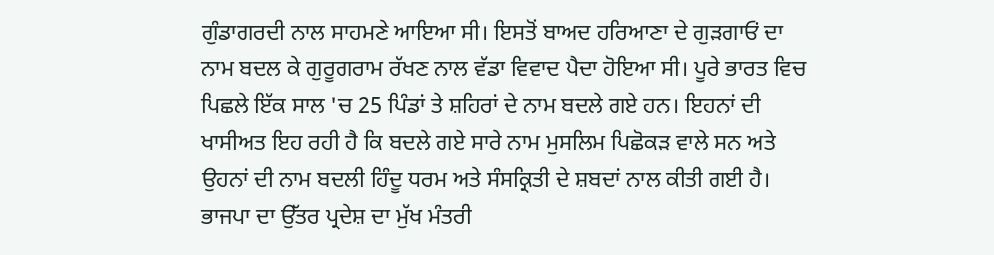ਗੁੰਡਾਗਰਦੀ ਨਾਲ ਸਾਹਮਣੇ ਆਇਆ ਸੀ। ਇਸਤੋਂ ਬਾਅਦ ਹਰਿਆਣਾ ਦੇ ਗੁੜਗਾਓਂ ਦਾ ਨਾਮ ਬਦਲ ਕੇ ਗੁਰੂਗਰਾਮ ਰੱਖਣ ਨਾਲ ਵੱਡਾ ਵਿਵਾਦ ਪੈਦਾ ਹੋਇਆ ਸੀ। ਪੂਰੇ ਭਾਰਤ ਵਿਚ ਪਿਛਲੇ ਇੱਕ ਸਾਲ 'ਚ 25 ਪਿੰਡਾਂ ਤੇ ਸ਼ਹਿਰਾਂ ਦੇ ਨਾਮ ਬਦਲੇ ਗਏ ਹਨ। ਇਹਨਾਂ ਦੀ ਖਾਸੀਅਤ ਇਹ ਰਹੀ ਹੈ ਕਿ ਬਦਲੇ ਗਏ ਸਾਰੇ ਨਾਮ ਮੁਸਲਿਮ ਪਿਛੋਕੜ ਵਾਲੇ ਸਨ ਅਤੇ ਉਹਨਾਂ ਦੀ ਨਾਮ ਬਦਲੀ ਹਿੰਦੂ ਧਰਮ ਅਤੇ ਸੰਸਕ੍ਰਿਤੀ ਦੇ ਸ਼ਬਦਾਂ ਨਾਲ ਕੀਤੀ ਗਈ ਹੈ। ਭਾਜਪਾ ਦਾ ਉੱਤਰ ਪ੍ਰਦੇਸ਼ ਦਾ ਮੁੱਖ ਮੰਤਰੀ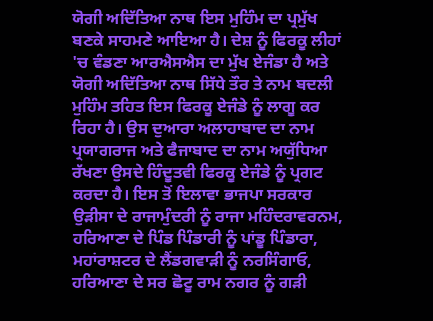ਯੋਗੀ ਅਦਿੱਤਿਆ ਨਾਥ ਇਸ ਮੁਹਿੰਮ ਦਾ ਪ੍ਰਮੁੱਖ ਬਣਕੇ ਸਾਹਮਣੇ ਆਇਆ ਹੈ। ਦੇਸ਼ ਨੂੰ ਫਿਰਕੂ ਲੀਹਾਂ 'ਚ ਵੰਡਣਾ ਆਰਐਸਐਸ ਦਾ ਮੁੱਖ ਏਜੰਡਾ ਹੈ ਅਤੇ ਯੋਗੀ ਅਦਿੱਤਿਆ ਨਾਥ ਸਿੱਧੇ ਤੌਰ ਤੇ ਨਾਮ ਬਦਲੀ ਮੁਹਿੰਮ ਤਹਿਤ ਇਸ ਫਿਰਕੂ ਏਜੰਡੇ ਨੂੰ ਲਾਗੂ ਕਰ ਰਿਹਾ ਹੈ। ਉਸ ਦੁਆਰਾ ਅਲਾਹਾਬਾਦ ਦਾ ਨਾਮ ਪ੍ਰਯਾਗਰਾਜ ਅਤੇ ਫੈਜਾਬਾਦ ਦਾ ਨਾਮ ਅਯੁੱਧਿਆ ਰੱਖਣਾ ਉਸਦੇ ਹਿੰਦੂਤਵੀ ਫਿਰਕੂ ਏਜੰਡੇ ਨੂੰ ਪ੍ਰਗਟ ਕਰਦਾ ਹੈ। ਇਸ ਤੋਂ ਇਲਾਵਾ ਭਾਜਪਾ ਸਰਕਾਰ ਉੜੀਸਾ ਦੇ ਰਾਜਾਮੁੰਦਰੀ ਨੂੰ ਰਾਜਾ ਮਹਿੰਦਰਾਵਰਨਮ, ਹਰਿਆਣਾ ਦੇ ਪਿੰਡ ਪਿੰਡਾਰੀ ਨੂੰ ਪਾਂਡੂ ਪਿੰਡਾਰਾ, ਮਹਾਂਰਾਸ਼ਟਰ ਦੇ ਲੈਂਡਗਵਾੜੀ ਨੂੰ ਨਰਸਿੰਗਾਓ, ਹਰਿਆਣਾ ਦੇ ਸਰ ਛੋਟੂ ਰਾਮ ਨਗਰ ਨੂੰ ਗੜੀ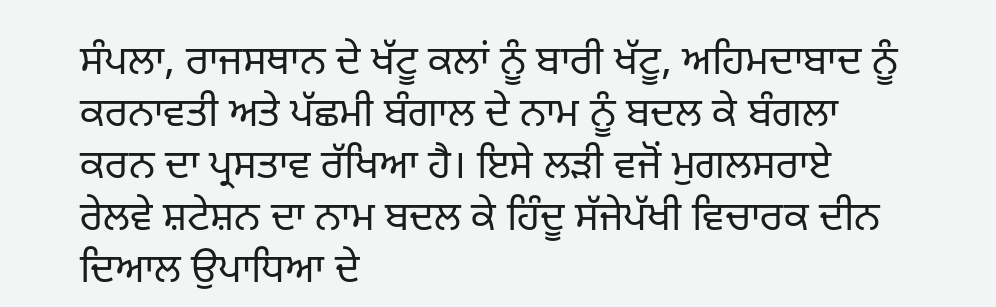ਸੰਪਲਾ, ਰਾਜਸਥਾਨ ਦੇ ਖੱਟੂ ਕਲਾਂ ਨੂੰ ਬਾਰੀ ਖੱਟੂ, ਅਹਿਮਦਾਬਾਦ ਨੂੰ ਕਰਨਾਵਤੀ ਅਤੇ ਪੱਛਮੀ ਬੰਗਾਲ ਦੇ ਨਾਮ ਨੂੰ ਬਦਲ ਕੇ ਬੰਗਲਾ ਕਰਨ ਦਾ ਪ੍ਰਸਤਾਵ ਰੱਖਿਆ ਹੈ। ਇਸੇ ਲੜੀ ਵਜੋਂ ਮੁਗਲਸਰਾਏ ਰੇਲਵੇ ਸ਼ਟੇਸ਼ਨ ਦਾ ਨਾਮ ਬਦਲ ਕੇ ਹਿੰਦੂ ਸੱਜੇਪੱਖੀ ਵਿਚਾਰਕ ਦੀਨ ਦਿਆਲ ਉਪਾਧਿਆ ਦੇ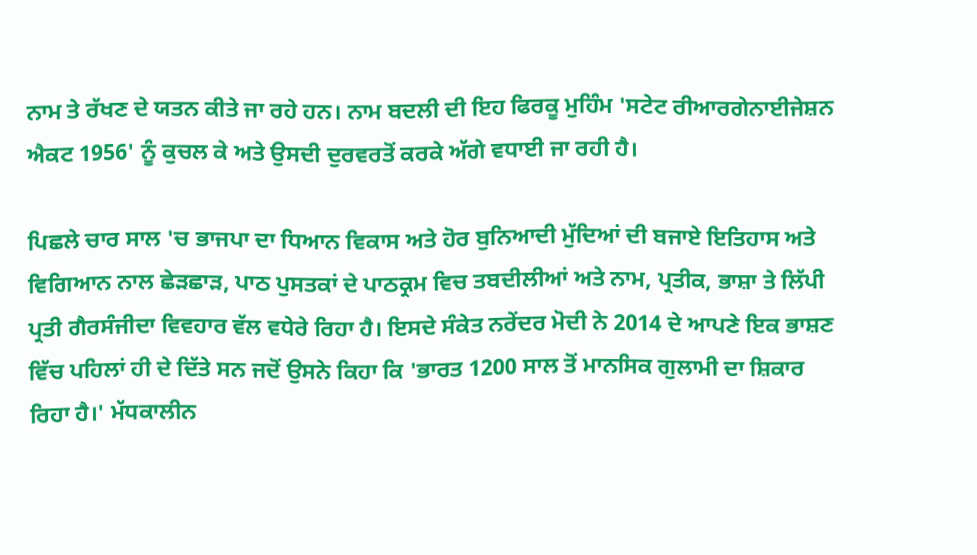ਨਾਮ ਤੇ ਰੱਖਣ ਦੇ ਯਤਨ ਕੀਤੇ ਜਾ ਰਹੇ ਹਨ। ਨਾਮ ਬਦਲੀ ਦੀ ਇਹ ਫਿਰਕੂ ਮੁਹਿੰਮ 'ਸਟੇਟ ਰੀਆਰਗੇਨਾਈਜੇਸ਼ਨ ਐਕਟ 1956' ਨੂੰ ਕੁਚਲ ਕੇ ਅਤੇ ਉਸਦੀ ਦੁਰਵਰਤੋਂ ਕਰਕੇ ਅੱਗੇ ਵਧਾਈ ਜਾ ਰਹੀ ਹੈ।

ਪਿਛਲੇ ਚਾਰ ਸਾਲ 'ਚ ਭਾਜਪਾ ਦਾ ਧਿਆਨ ਵਿਕਾਸ ਅਤੇ ਹੋਰ ਬੁਨਿਆਦੀ ਮੁੱਦਿਆਂ ਦੀ ਬਜਾਏ ਇਤਿਹਾਸ ਅਤੇ ਵਿਗਿਆਨ ਨਾਲ ਛੇੜਛਾੜ, ਪਾਠ ਪੁਸਤਕਾਂ ਦੇ ਪਾਠਕ੍ਰਮ ਵਿਚ ਤਬਦੀਲੀਆਂ ਅਤੇ ਨਾਮ, ਪ੍ਰਤੀਕ, ਭਾਸ਼ਾ ਤੇ ਲਿੱਪੀ ਪ੍ਰਤੀ ਗੈਰਸੰਜੀਦਾ ਵਿਵਹਾਰ ਵੱਲ ਵਧੇਰੇ ਰਿਹਾ ਹੈ। ਇਸਦੇ ਸੰਕੇਤ ਨਰੇਂਦਰ ਮੋਦੀ ਨੇ 2014 ਦੇ ਆਪਣੇ ਇਕ ਭਾਸ਼ਣ ਵਿੱਚ ਪਹਿਲਾਂ ਹੀ ਦੇ ਦਿੱਤੇ ਸਨ ਜਦੋਂ ਉਸਨੇ ਕਿਹਾ ਕਿ 'ਭਾਰਤ 1200 ਸਾਲ ਤੋਂ ਮਾਨਸਿਕ ਗੁਲਾਮੀ ਦਾ ਸ਼ਿਕਾਰ ਰਿਹਾ ਹੈ।' ਮੱਧਕਾਲੀਨ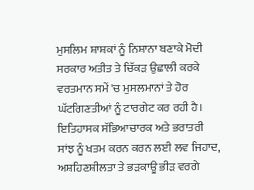ਮੁਸਲਿਮ ਸ਼ਾਸ਼ਕਾਂ ਨੂੰ ਨਿਸ਼ਾਨਾ ਬਣਾਕੇ ਮੋਦੀ ਸਰਕਾਰ ਅਤੀਤ ਤੇ ਚਿੱਕੜ ਉਛਾਲੀ ਕਰਕੇ ਵਰਤਮਾਨ ਸਮੇਂ 'ਚ ਮੁਸਲਮਾਨਾਂ ਤੇ ਹੋਰ ਘੱਟਗਿਣਤੀਆਂ ਨੂੰ ਟਾਰਗੇਟ ਕਰ ਰਹੀ ਹੈ। ਇਤਿਹਾਸਕ ਸੱਭਿਆਚਾਰਕ ਅਤੇ ਭਰਾਤਰੀ ਸਾਂਝ ਨੂੰ ਖਤਮ ਕਰਨ ਕਰਨ ਲਈ ਲਵ ਜਿਹਾਦ, ਅਸ਼ਹਿਣਸ਼ੀਲਤਾ ਤੇ ਭੜਕਾਊ ਭੀੜ ਵਰਗੇ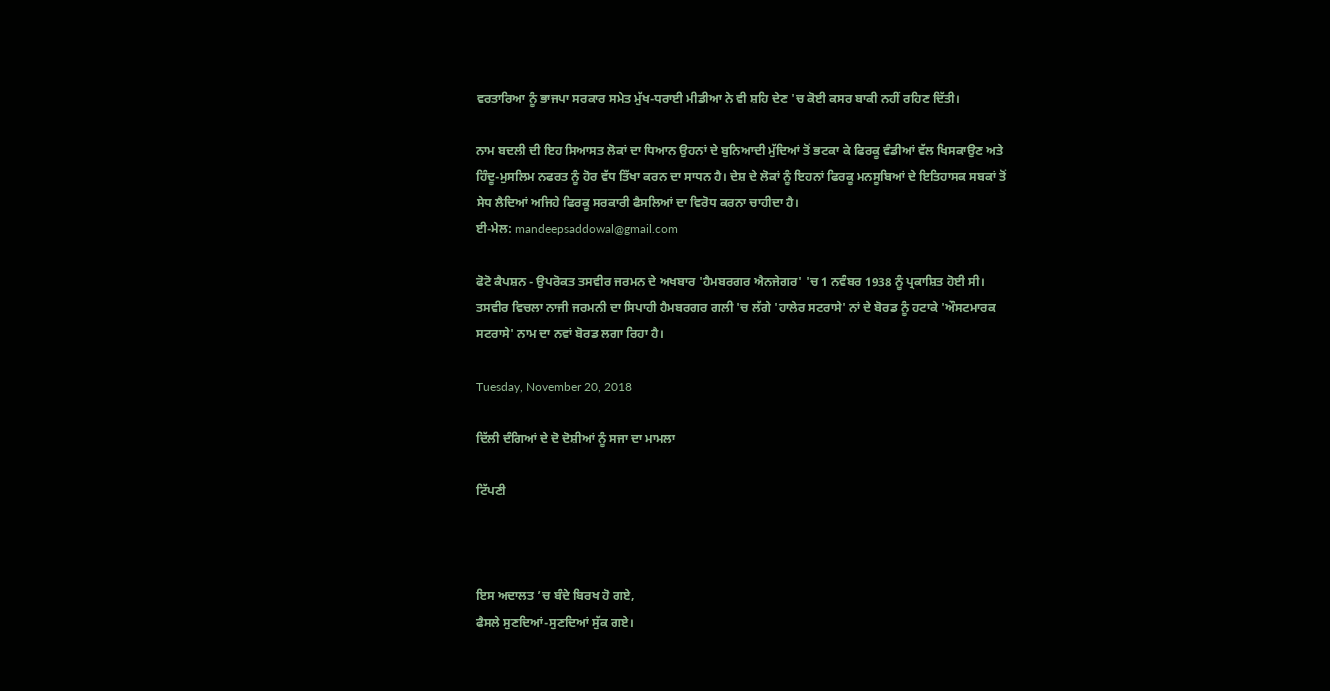ਵਰਤਾਰਿਆ ਨੂੰ ਭਾਜਪਾ ਸਰਕਾਰ ਸਮੇਤ ਮੁੱਖ-ਧਰਾਈ ਮੀਡੀਆ ਨੇ ਵੀ ਸ਼ਹਿ ਦੇਣ 'ਚ ਕੋਈ ਕਸਰ ਬਾਕੀ ਨਹੀਂ ਰਹਿਣ ਦਿੱਤੀ।

ਨਾਮ ਬਦਲੀ ਦੀ ਇਹ ਸਿਆਸਤ ਲੋਕਾਂ ਦਾ ਧਿਆਨ ਉਹਨਾਂ ਦੇ ਬੁਨਿਆਦੀ ਮੁੱਦਿਆਂ ਤੋਂ ਭਟਕਾ ਕੇ ਫਿਰਕੂ ਵੰਡੀਆਂ ਵੱਲ ਖਿਸਕਾਉਣ ਅਤੇ ਹਿੰਦੂ-ਮੁਸਲਿਮ ਨਫਰਤ ਨੂੰ ਹੋਰ ਵੱਧ ਤਿੱਖਾ ਕਰਨ ਦਾ ਸਾਧਨ ਹੈ। ਦੇਸ਼ ਦੇ ਲੋਕਾਂ ਨੂੰ ਇਹਨਾਂ ਫਿਰਕੂ ਮਨਸੂਬਿਆਂ ਦੇ ਇਤਿਹਾਸਕ ਸਬਕਾਂ ਤੋਂ ਸੇਧ ਲੈਦਿਆਂ ਅਜਿਹੇ ਫਿਰਕੂ ਸਰਕਾਰੀ ਫੈਸਲਿਆਂ ਦਾ ਵਿਰੋਧ ਕਰਨਾ ਚਾਹੀਦਾ ਹੈ।
ਈ-ਮੇਲ: mandeepsaddowal@gmail.com

ਫੋਟੋ ਕੈਪਸ਼ਨ - ਉਪਰੋਕਤ ਤਸਵੀਰ ਜਰਮਨ ਦੇ ਅਖਬਾਰ 'ਹੈਮਬਰਗਰ ਐਨਜੇਗਰ' 'ਚ 1 ਨਵੰਬਰ 1938 ਨੂੰ ਪ੍ਰਕਾਸ਼ਿਤ ਹੋਈ ਸੀ। ਤਸਵੀਰ ਵਿਚਲਾ ਨਾਜੀ ਜਰਮਨੀ ਦਾ ਸਿਪਾਹੀ ਹੈਮਬਰਗਰ ਗਲੀ 'ਚ ਲੱਗੇ 'ਹਾਲੇਰ ਸਟਰਾਸੇ' ਨਾਂ ਦੇ ਬੋਰਡ ਨੂੰ ਹਟਾਕੇ 'ਔਸਟਮਾਰਕ ਸਟਰਾਸੇ' ਨਾਮ ਦਾ ਨਵਾਂ ਬੋਰਡ ਲਗਾ ਰਿਹਾ ਹੈ।

Tuesday, November 20, 2018

ਦਿੱਲੀ ਦੰਗਿਆਂ ਦੇ ਦੋ ਦੋਸ਼ੀਆਂ ਨੂੰ ਸਜਾ ਦਾ ਮਾਮਲਾ

ਟਿੱਪਣੀ



ਇਸ ਅਦਾਲਤ ’ਚ ਬੰਦੇ ਬਿਰਖ ਹੋ ਗਏ,
ਫੈਸਲੇ ਸੁਣਦਿਆਂ-ਸੁਣਦਿਆਂ ਸੁੱਕ ਗਏ।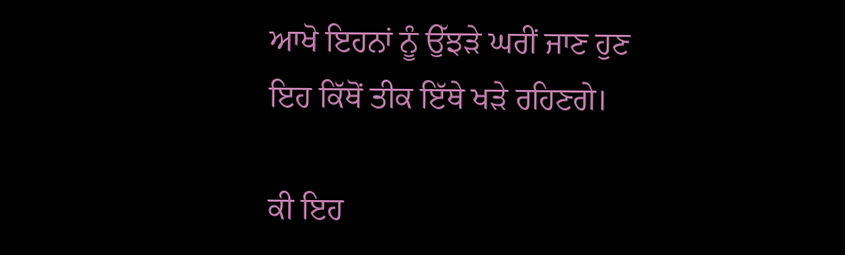ਆਖੋ ਇਹਨਾਂ ਨੂੰ ਉੱਝੜੇ ਘਰੀਂ ਜਾਣ ਹੁਣ
ਇਹ ਕਿੱਥੋਂ ਤੀਕ ਇੱਥੇ ਖੜੇ ਰਹਿਣਗੇ।

ਕੀ ਇਹ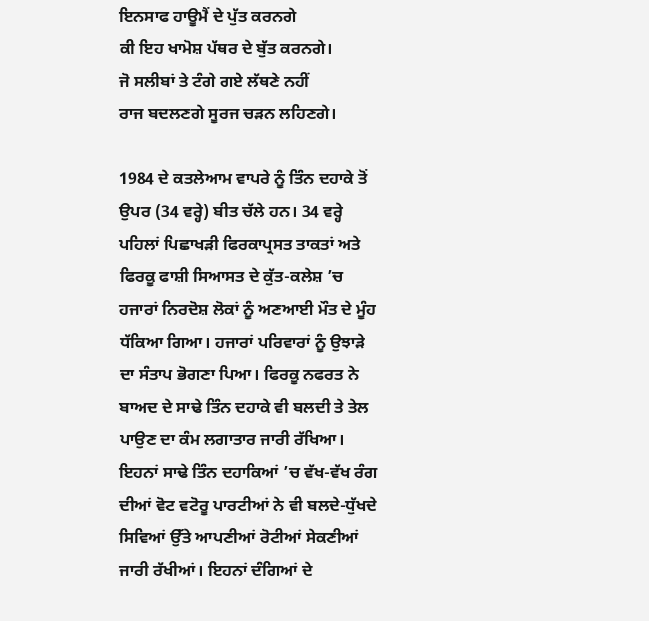ਇਨਸਾਫ ਹਾਊਮੈਂ ਦੇ ਪੁੱਤ ਕਰਨਗੇ
ਕੀ ਇਹ ਖਾਮੋਸ਼ ਪੱਥਰ ਦੇ ਬੁੱਤ ਕਰਨਗੇ।
ਜੋ ਸਲੀਬਾਂ ਤੇ ਟੰਗੇ ਗਏ ਲੱਥਣੇ ਨਹੀਂ
ਰਾਜ ਬਦਲਣਗੇ ਸੂਰਜ ਚੜਨ ਲਹਿਣਗੇ।

1984 ਦੇ ਕਤਲੇਆਮ ਵਾਪਰੇ ਨੂੰ ਤਿੰਨ ਦਹਾਕੇ ਤੋਂ ਉਪਰ (34 ਵਰ੍ਹੇ) ਬੀਤ ਚੱਲੇ ਹਨ। 34 ਵਰ੍ਹੇ ਪਹਿਲਾਂ ਪਿਛਾਖੜੀ ਫਿਰਕਾਪ੍ਰਸਤ ਤਾਕਤਾਂ ਅਤੇ ਫਿਰਕੂ ਫਾਸ਼ੀ ਸਿਆਸਤ ਦੇ ਕੁੱਤ-ਕਲੇਸ਼ ’ਚ ਹਜਾਰਾਂ ਨਿਰਦੋਸ਼ ਲੋਕਾਂ ਨੂੰ ਅਣਆਈ ਮੌਤ ਦੇ ਮੂੰਹ ਧੱਕਿਆ ਗਿਆ। ਹਜਾਰਾਂ ਪਰਿਵਾਰਾਂ ਨੂੰ ਉਝਾੜੇ ਦਾ ਸੰਤਾਪ ਭੋਗਣਾ ਪਿਆ। ਫਿਰਕੂ ਨਫਰਤ ਨੇ ਬਾਅਦ ਦੇ ਸਾਢੇ ਤਿੰਨ ਦਹਾਕੇ ਵੀ ਬਲਦੀ ਤੇ ਤੇਲ ਪਾਉਣ ਦਾ ਕੰਮ ਲਗਾਤਾਰ ਜਾਰੀ ਰੱਖਿਆ। ਇਹਨਾਂ ਸਾਢੇ ਤਿੰਨ ਦਹਾਕਿਆਂ ’ਚ ਵੱਖ-ਵੱਖ ਰੰਗ ਦੀਆਂ ਵੋਟ ਵਟੋਰੂ ਪਾਰਟੀਆਂ ਨੇ ਵੀ ਬਲਦੇ-ਧੁੱਖਦੇ ਸਿਵਿਆਂ ਉੱਤੇ ਆਪਣੀਆਂ ਰੋਟੀਆਂ ਸੇਕਣੀਆਂ ਜਾਰੀ ਰੱਖੀਆਂ। ਇਹਨਾਂ ਦੰਗਿਆਂ ਦੇ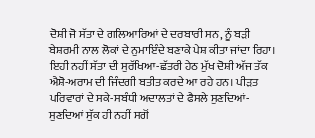ਦੋਸ਼ੀ ਜੋ ਸੱਤਾ ਦੇ ਗਲਿਆਰਿਆਂ ਦੇ ਦਰਬਾਰੀ ਸਨ, ਨੂੰ ਬੜੀ ਬੇਸ਼ਰਮੀ ਨਾਲ ਲੋਕਾਂ ਦੇ ਨੁਮਾਇੰਦੇ ਬਣਾਕੇ ਪੇਸ਼ ਕੀਤਾ ਜਾਂਦਾ ਰਿਹਾ। ਇਹੀ ਨਹੀਂ ਸੱਤਾ ਦੀ ਸੁਰੱਖਿਆ-ਛੱਤਰੀ ਹੇਠ ਮੁੱਖ ਦੋਸ਼ੀ ਅੱਜ ਤੱਕ ਐਸ਼ੋ-ਅਰਾਮ ਦੀ ਜਿੰਦਗੀ ਬਤੀਤ ਕਰਦੇ ਆ ਰਹੇ ਹਨ। ਪੀੜਤ ਪਰਿਵਾਰਾਂ ਦੇ ਸਕੇ-ਸਬੰਧੀ ਅਦਾਲਤਾਂ ਦੇ ਫੈਸਲੇ ਸੁਣਦਿਆਂ-ਸੁਣਦਿਆਂ ਸੁੱਕ ਹੀ ਨਹੀਂ ਸਗੋਂ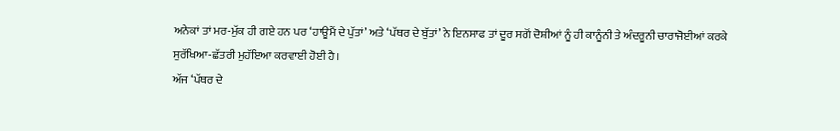ਅਨੇਕਾਂ ਤਾਂ ਮਰ-ਮੁੱਕ ਹੀ ਗਏ ਹਨ ਪਰ ‘ਹਾਊਮੈਂ ਦੇ ਪੁੱਤਾਂ’ ਅਤੇ ‘ਪੱਥਰ ਦੇ ਬੁੱਤਾਂ’ ਨੇ ਇਨਸਾਫ ਤਾਂ ਦੂਰ ਸਗੋਂ ਦੋਸ਼ੀਆਂ ਨੂੰ ਹੀ ਕਾਨੂੰਨੀ ਤੇ ਅੰਦਰੂਨੀ ਚਾਰਾਜੋਈਆਂ ਕਰਕੇ ਸੁਰੱਖਿਆ-ਛੱਤਰੀ ਮੁਹੱਇਆ ਕਰਵਾਈ ਹੋਈ ਹੈ।
ਅੱਜ ‘ਪੱਥਰ ਦੇ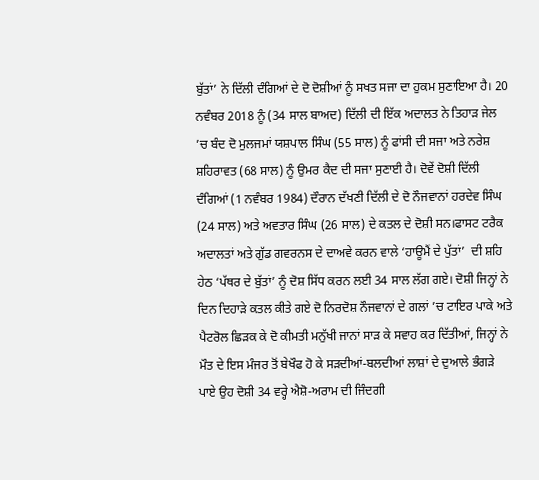ਬੁੱਤਾਂ’ ਨੇ ਦਿੱਲੀ ਦੰਗਿਆਂ ਦੇ ਦੋ ਦੋਸ਼ੀਆਂ ਨੂੰ ਸਖਤ ਸਜਾ ਦਾ ਹੁਕਮ ਸੁਣਾਇਆ ਹੈ। 20 ਨਵੰਬਰ 2018 ਨੂੰ (34 ਸਾਲ ਬਾਅਦ) ਦਿੱਲੀ ਦੀ ਇੱਕ ਅਦਾਲਤ ਨੇ ਤਿਹਾੜ ਜੇਲ ’ਚ ਬੰਦ ਦੋ ਮੁਲਜਮਾਂ ਯਸ਼ਪਾਲ ਸਿੰਘ (55 ਸਾਲ) ਨੂੰ ਫਾਂਸੀ ਦੀ ਸਜਾ ਅਤੇ ਨਰੇਸ਼ ਸ਼ਹਿਰਾਵਤ (68 ਸਾਲ) ਨੂੰ ਉਮਰ ਕੈਦ ਦੀ ਸਜਾ ਸੁਣਾਈ ਹੈ। ਦੋਵੇਂ ਦੋਸ਼ੀ ਦਿੱਲੀ ਦੰਗਿਆਂ (1 ਨਵੰਬਰ 1984) ਦੌਰਾਨ ਦੱਖਣੀ ਦਿੱਲੀ ਦੇ ਦੋ ਨੌਜਵਾਨਾਂ ਹਰਦੇਵ ਸਿੰਘ (24 ਸਾਲ) ਅਤੇ ਅਵਤਾਰ ਸਿੰਘ (26 ਸਾਲ) ਦੇ ਕਤਲ ਦੇ ਦੋਸ਼ੀ ਸਨ।ਫਾਸਟ ਟਰੈਕ ਅਦਾਲਤਾਂ ਅਤੇ ਗੁੱਡ ਗਵਰਨਸ ਦੇ ਦਾਅਵੇ ਕਰਨ ਵਾਲੇ ‘ਹਾਊਮੈਂ ਦੇ ਪੁੱਤਾਂ’  ਦੀ ਸ਼ਹਿ ਹੇਠ ‘ਪੱਥਰ ਦੇ ਬੁੱਤਾਂ’ ਨੂੰ ਦੋਸ਼ ਸਿੱਧ ਕਰਨ ਲਈ 34 ਸਾਲ ਲੱਗ ਗਏ। ਦੋਸ਼ੀ ਜਿਨ੍ਹਾਂ ਨੇ ਦਿਨ ਦਿਹਾੜੇ ਕਤਲ ਕੀਤੇ ਗਏ ਦੋ ਨਿਰਦੋਸ਼ ਨੌਜਵਾਨਾਂ ਦੇ ਗਲਾਂ ’ਚ ਟਾਇਰ ਪਾਕੇ ਅਤੇ ਪੈਟਰੋਲ ਛਿੜਕ ਕੇ ਦੋ ਕੀਮਤੀ ਮਨੁੱਖੀ ਜਾਨਾਂ ਸਾੜ ਕੇ ਸਵਾਹ ਕਰ ਦਿੱਤੀਆਂ, ਜਿਨ੍ਹਾਂ ਨੇ ਮੌਤ ਦੇ ਇਸ ਮੰਜਰ ਤੋਂ ਬੇਖੌਫ ਹੋ ਕੇ ਸੜਦੀਆਂ-ਬਲਦੀਆਂ ਲਾਸ਼ਾਂ ਦੇ ਦੁਆਲੇ ਭੰਗੜੇ ਪਾਏ ਉਹ ਦੋਸ਼ੀ 34 ਵਰ੍ਹੇ ਐਸ਼ੋ-ਅਰਾਮ ਦੀ ਜਿੰਦਗੀ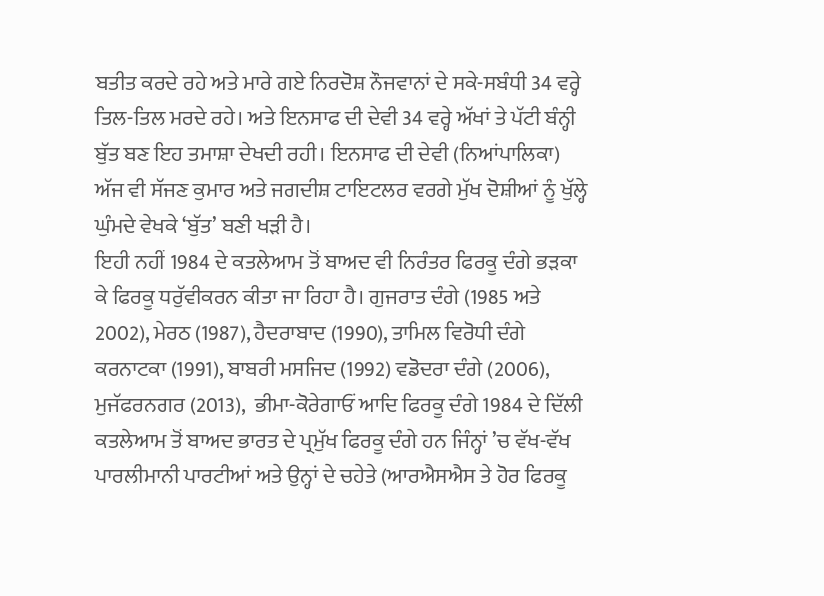ਬਤੀਤ ਕਰਦੇ ਰਹੇ ਅਤੇ ਮਾਰੇ ਗਏ ਨਿਰਦੋਸ਼ ਨੌਜਵਾਨਾਂ ਦੇ ਸਕੇ-ਸਬੰਧੀ 34 ਵਰ੍ਹੇ ਤਿਲ-ਤਿਲ ਮਰਦੇ ਰਹੇ। ਅਤੇ ਇਨਸਾਫ ਦੀ ਦੇਵੀ 34 ਵਰ੍ਹੇ ਅੱਖਾਂ ਤੇ ਪੱਟੀ ਬੰਨ੍ਹੀ ਬੁੱਤ ਬਣ ਇਹ ਤਮਾਸ਼ਾ ਦੇਖਦੀ ਰਹੀ। ਇਨਸਾਫ ਦੀ ਦੇਵੀ (ਨਿਆਂਪਾਲਿਕਾ) ਅੱਜ ਵੀ ਸੱਜਣ ਕੁਮਾਰ ਅਤੇ ਜਗਦੀਸ਼ ਟਾਇਟਲਰ ਵਰਗੇ ਮੁੱਖ ਦੋਸ਼ੀਆਂ ਨੂੰ ਖੁੱਲ੍ਹੇ ਘੁੰਮਦੇ ਵੇਖਕੇ ‘ਬੁੱਤ’ ਬਣੀ ਖੜੀ ਹੈ।
ਇਹੀ ਨਹੀਂ 1984 ਦੇ ਕਤਲੇਆਮ ਤੋਂ ਬਾਅਦ ਵੀ ਨਿਰੰਤਰ ਫਿਰਕੂ ਦੰਗੇ ਭੜਕਾ ਕੇ ਫਿਰਕੂ ਧਰੁੱਵੀਕਰਨ ਕੀਤਾ ਜਾ ਰਿਹਾ ਹੈ। ਗੁਜਰਾਤ ਦੰਗੇ (1985 ਅਤੇ 2002), ਮੇਰਠ (1987), ਹੈਦਰਾਬਾਦ (1990), ਤਾਮਿਲ ਵਿਰੋਧੀ ਦੰਗੇ ਕਰਨਾਟਕਾ (1991), ਬਾਬਰੀ ਮਸਜਿਦ (1992) ਵਡੋਦਰਾ ਦੰਗੇ (2006), ਮੁਜੱਫਰਨਗਰ (2013),  ਭੀਮਾ-ਕੋਰੇਗਾਓਂ ਆਦਿ ਫਿਰਕੂ ਦੰਗੇ 1984 ਦੇ ਦਿੱਲੀ ਕਤਲੇਆਮ ਤੋਂ ਬਾਅਦ ਭਾਰਤ ਦੇ ਪ੍ਰਮੁੱਖ ਫਿਰਕੂ ਦੰਗੇ ਹਨ ਜਿੰਨ੍ਹਾਂ ’ਚ ਵੱਖ-ਵੱਖ ਪਾਰਲੀਮਾਨੀ ਪਾਰਟੀਆਂ ਅਤੇ ਉਨ੍ਹਾਂ ਦੇ ਚਹੇਤੇ (ਆਰਐਸਐਸ ਤੇ ਹੋਰ ਫਿਰਕੂ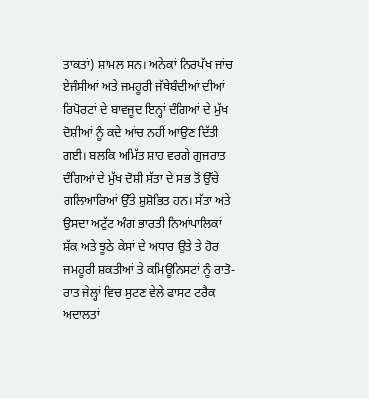ਤਾਕਤਾਂ) ਸ਼ਾਮਲ ਸਨ। ਅਨੇਕਾਂ ਨਿਰਪੱਖ ਜਾਂਚ ਏਜੰਸੀਆਂ ਅਤੇ ਜਮਹੂਰੀ ਜੱਥੇਬੰਦੀਆਂ ਦੀਆਂ ਰਿਪੋਰਟਾਂ ਦੇ ਬਾਵਜੂਦ ਇਨ੍ਹਾਂ ਦੰਗਿਆਂ ਦੇ ਮੁੱਖ ਦੋਸ਼ੀਆਂ ਨੂੰ ਕਦੇ ਆਂਚ ਨਹੀਂ ਆਉਣ ਦਿੱਤੀ ਗਈ। ਬਲਕਿ ਅਮਿੱਤ ਸ਼ਾਹ ਵਰਗੇ ਗੁਜਰਾਤ ਦੰਗਿਆਂ ਦੇ ਮੁੱਖ ਦੋਸ਼ੀ ਸੱਤਾ ਦੇ ਸਭ ਤੋਂ ਉੱਚੇ ਗਲਿਆਰਿਆਂ ਉੱਤੇ ਸ਼ੁਸ਼ੋਭਿਤ ਹਨ। ਸੱਤਾ ਅਤੇ ਉਸਦਾ ਅਟੁੱਟ ਅੰਗ ਭਾਰਤੀ ਨਿਆਂਪਾਲਿਕਾਂ ਸ਼ੱਕ ਅਤੇ ਝੂਠੇ ਕੇਸਾਂ ਦੇ ਅਧਾਰ ਉਤੇ ਤੇ ਹੋਰ ਜਮਹੂਰੀ ਸ਼ਕਤੀਆਂ ਤੇ ਕਮਿਊਨਿਸਟਾਂ ਨੂੰ ਰਾਤੋ-ਰਾਤ ਜੇਲ੍ਹਾਂ ਵਿਚ ਸੁਟਣ ਵੇਲੇ ਫਾਸਟ ਟਰੈਕ ਅਦਾਲਤਾਂ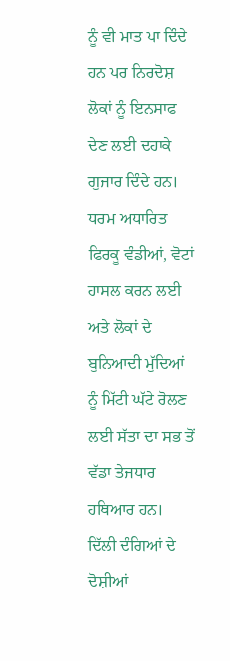ਨੂੰ ਵੀ ਮਾਤ ਪਾ ਦਿੰਦੇ ਹਨ ਪਰ ਨਿਰਦੋਸ਼ ਲੋਕਾਂ ਨੂੰ ਇਨਸਾਫ ਦੇਣ ਲਈ ਦਹਾਕੇ ਗੁਜਾਰ ਦਿੰਦੇ ਹਨ। ਧਰਮ ਅਧਾਰਿਤ ਫਿਰਕੂ ਵੰਡੀਆਂ, ਵੋਟਾਂ ਹਾਸਲ ਕਰਨ ਲਈ ਅਤੇ ਲੋਕਾਂ ਦੇ ਬੁਨਿਆਦੀ ਮੁੱਦਿਆਂ ਨੂੰ ਮਿੱਟੀ ਘੱਟੇ ਰੋਲਣ ਲਈ ਸੱਤਾ ਦਾ ਸਭ ਤੋਂ ਵੱਡਾ ਤੇਜਧਾਰ ਹਥਿਆਰ ਹਨ।
ਦਿੱਲੀ ਦੰਗਿਆਂ ਦੇ ਦੋਸ਼ੀਆਂ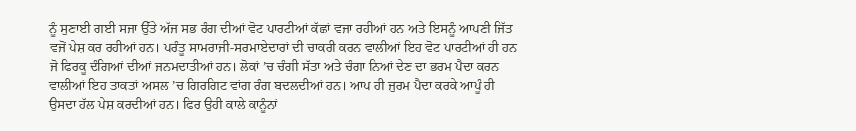ਨੂੰ ਸੁਣਾਈ ਗਈ ਸਜਾ ਉੱਤੇ ਅੱਜ ਸਭ ਰੰਗ ਦੀਆਂ ਵੋਟ ਪਾਰਟੀਆਂ ਕੱਛਾਂ ਵਜਾ ਰਹੀਆਂ ਹਨ ਅਤੇ ਇਸਨੂੰ ਆਪਣੀ ਜਿੱਤ ਵਜੋਂ ਪੇਸ਼ ਕਰ ਰਹੀਆਂ ਹਨ। ਪਰੰਤੂ ਸਾਮਰਾਜੀ-ਸਰਮਾਏਦਾਰਾਂ ਦੀ ਚਾਕਰੀ ਕਰਨ ਵਾਲੀਆਂ ਇਹ ਵੋਟ ਪਾਰਟੀਆਂ ਹੀ ਹਨ ਜੋ ਫਿਰਕੂ ਦੰਗਿਆਂ ਦੀਆਂ ਜਨਮਦਾਤੀਆਂ ਹਨ। ਲੋਕਾਂ ’ਚ ਚੰਗੀ ਸੱਤਾ ਅਤੇ ਚੰਗਾ ਨਿਆਂ ਦੇਣ ਦਾ ਭਰਮ ਪੈਦਾ ਕਰਨ ਵਾਲੀਆਂ ਇਹ ਤਾਕਤਾਂ ਅਸਲ ’ਚ ਗਿਰਗਿਟ ਵਾਂਗ ਰੰਗ ਬਦਲਦੀਆਂ ਹਨ। ਆਪ ਹੀ ਜੁਰਮ ਪੈਦਾ ਕਰਕੇ ਆਪੂੰ ਹੀ ਉਸਦਾ ਹੱਲ ਪੇਸ਼ ਕਰਦੀਆਂ ਹਨ। ਫਿਰ ਉਹੀ ਕਾਲੇ ਕਾਨੂੰਨਾਂ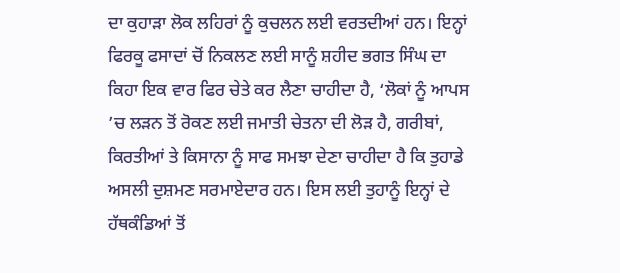ਦਾ ਕੁਹਾੜਾ ਲੋਕ ਲਹਿਰਾਂ ਨੂੰ ਕੁਚਲਨ ਲਈ ਵਰਤਦੀਆਂ ਹਨ। ਇਨ੍ਹਾਂ ਫਿਰਕੂ ਫਸਾਦਾਂ ਚੋਂ ਨਿਕਲਣ ਲਈ ਸਾਨੂੰ ਸ਼ਹੀਦ ਭਗਤ ਸਿੰਘ ਦਾ ਕਿਹਾ ਇਕ ਵਾਰ ਫਿਰ ਚੇਤੇ ਕਰ ਲੈਣਾ ਚਾਹੀਦਾ ਹੈ, ‘ਲੋਕਾਂ ਨੂੰ ਆਪਸ ’ਚ ਲੜਨ ਤੋਂ ਰੋਕਣ ਲਈ ਜਮਾਤੀ ਚੇਤਨਾ ਦੀ ਲੋੜ ਹੈ, ਗਰੀਬਾਂ, ਕਿਰਤੀਆਂ ਤੇ ਕਿਸਾਨਾ ਨੂੰ ਸਾਫ ਸਮਝਾ ਦੇਣਾ ਚਾਹੀਦਾ ਹੈ ਕਿ ਤੁਹਾਡੇ ਅਸਲੀ ਦੁਸ਼ਮਣ ਸਰਮਾਏਦਾਰ ਹਨ। ਇਸ ਲਈ ਤੁਹਾਨੂੰ ਇਨ੍ਹਾਂ ਦੇ ਹੱਥਕੰਡਿਆਂ ਤੋਂ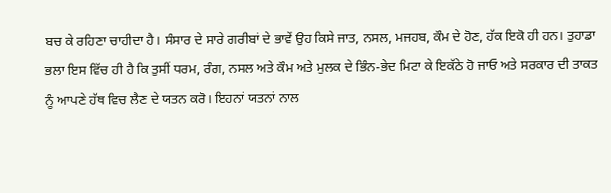ਬਚ ਕੇ ਰਹਿਣਾ ਚਾਹੀਦਾ ਹੈ। ਸੰਸਾਰ ਦੇ ਸਾਰੇ ਗਰੀਬਾਂ ਦੇ ਭਾਵੇਂ ਉਹ ਕਿਸੇ ਜਾਤ, ਨਸਲ, ਮਜਹਬ, ਕੌਮ ਦੇ ਹੋਣ, ਹੱਕ ਇਕੋ ਹੀ ਹਨ। ਤੁਹਾਡਾ ਭਲਾ ਇਸ ਵਿੱਚ ਹੀ ਹੈ ਕਿ ਤੁਸੀਂ ਧਰਮ, ਰੰਗ, ਨਸਲ ਅਤੇ ਕੌਮ ਅਤੇ ਮੁਲਕ ਦੇ ਭਿੰਨ-ਭੇਦ ਮਿਟਾ ਕੇ ਇਕੱਠੇ ਹੋ ਜਾਓ ਅਤੇ ਸਰਕਾਰ ਦੀ ਤਾਕਤ ਨੂੰ ਆਪਣੇ ਹੱਥ ਵਿਚ ਲੈਣ ਦੇ ਯਤਨ ਕਰੋ। ਇਹਨਾਂ ਯਤਨਾਂ ਨਾਲ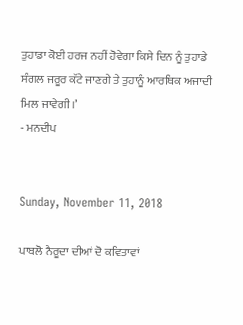ਤੁਹਾਡਾ ਕੋਈ ਹਰਜ ਨਹੀਂ ਹੋਵੇਗਾ ਕਿਸੇ ਦਿਨ ਨੂੰ ਤੁਹਾਡੇ ਸੰਗਲ ਜਰੂਰ ਕੱਟੇ ਜਾਣਗੇ ਤੇ ਤੁਹਾਨੂੰ ਆਰਥਿਕ ਅਜਾਦੀ ਮਿਲ ਜਾਵੇਗੀ।’
- ਮਨਦੀਪ


Sunday, November 11, 2018

ਪਾਬਲੋ ਨੈਰੂਦਾ ਦੀਆਂ ਦੋ ਕਵਿਤਾਵਾਂ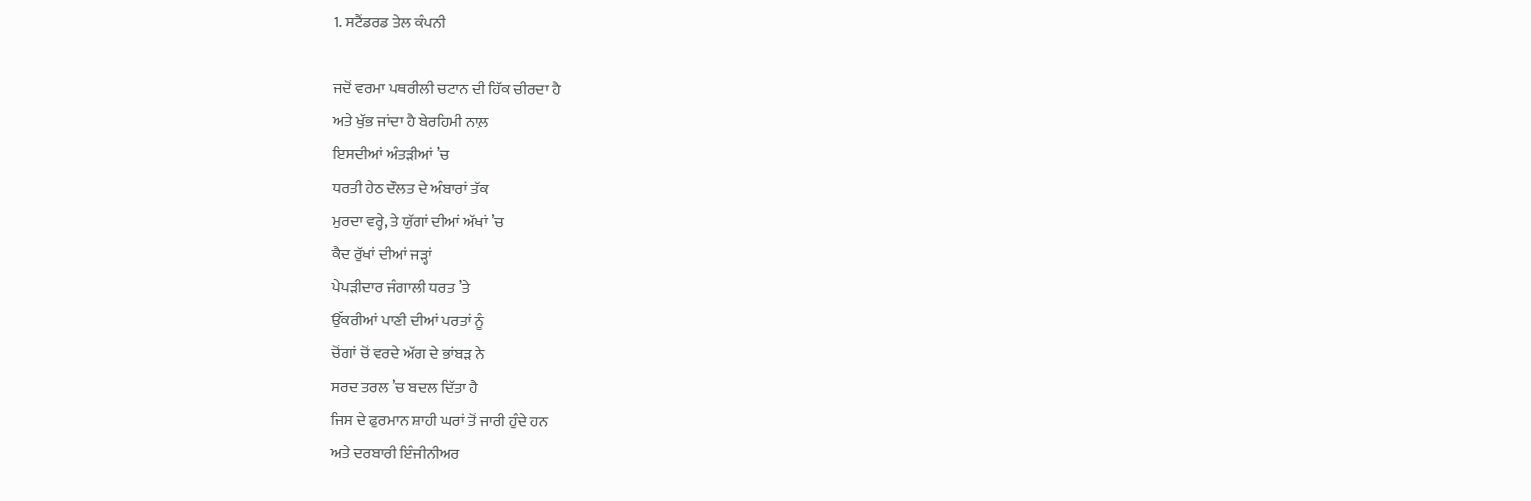1. ਸਟੈਂਡਰਡ ਤੇਲ ਕੰਪਨੀ

ਜਦੋਂ ਵਰਮਾ ਪਥਰੀਲੀ ਚਟਾਨ ਦੀ ਹਿੱਕ ਚੀਰਦਾ ਹੈ
ਅਤੇ ਖੁੱਭ ਜਾਂਦਾ ਹੈ ਬੇਰਹਿਮੀ ਨਾਲ਼
ਇਸਦੀਆਂ ਅੰਤੜੀਆਂ ’ਚ
ਧਰਤੀ ਹੇਠ ਦੌਲਤ ਦੇ ਅੰਬਾਰਾਂ ਤੱਕ
ਮੁਰਦਾ ਵਰ੍ਹੇ, ਤੇ ਯੁੱਗਾਂ ਦੀਆਂ ਅੱਖਾਂ ’ਚ
ਕੈਦ ਰੁੱਖਾਂ ਦੀਆਂ ਜੜ੍ਹਾਂ
ਪੇਪੜੀਦਾਰ ਜੰਗਾਲੀ ਧਰਤ ’ਤੇ
ਉੱਕਰੀਆਂ ਪਾਣੀ ਦੀਆਂ ਪਰਤਾਂ ਨੂੰ
ਚੋਂਗਾਂ ਚੋਂ ਵਰਦੇ ਅੱਗ ਦੇ ਭਾਂਬੜ ਨੇ
ਸਰਦ ਤਰਲ ’ਚ ਬਦਲ ਦਿੱਤਾ ਹੈ
ਜਿਸ ਦੇ ਫੁਰਮਾਨ ਸ਼ਾਹੀ ਘਰਾਂ ਤੋਂ ਜਾਰੀ ਹੁੰਦੇ ਹਨ
ਅਤੇ ਦਰਬਾਰੀ ਇੰਜੀਨੀਅਰ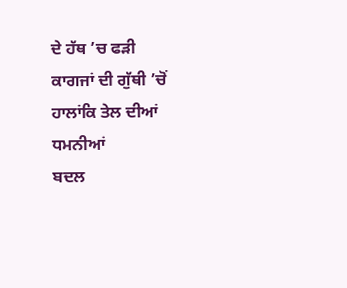ਦੇ ਹੱਥ ’ਚ ਫੜੀ
ਕਾਗਜਾਂ ਦੀ ਗੁੱਥੀ ’ਚੋਂ
ਹਾਲਾਂਕਿ ਤੇਲ ਦੀਆਂ ਧਮਨੀਆਂ
ਬਦਲ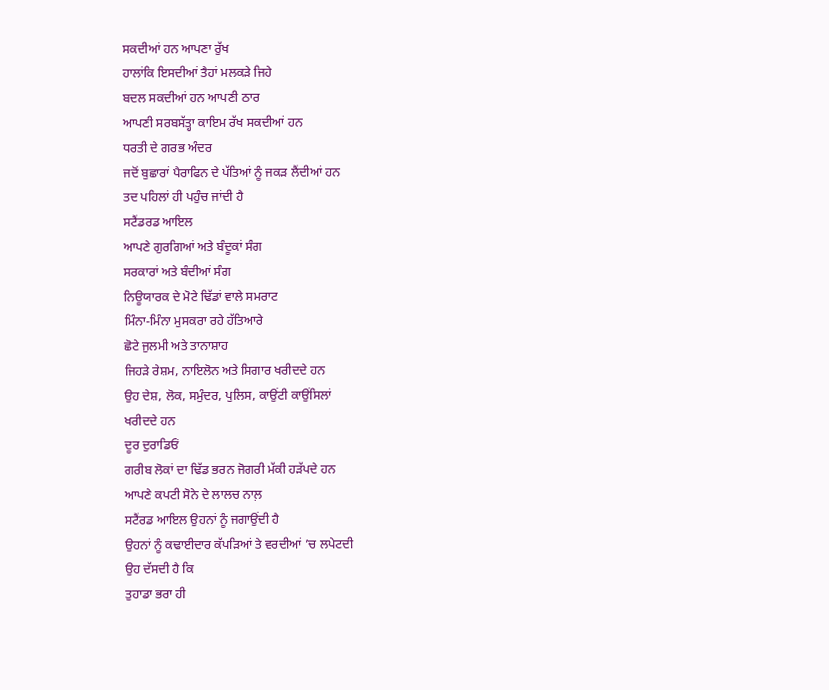ਸਕਦੀਆਂ ਹਨ ਆਪਣਾ ਰੁੱਖ
ਹਾਲਾਂਕਿ ਇਸਦੀਆਂ ਤੈਹਾਂ ਮਲਕੜੇ ਜਿਹੇ
ਬਦਲ ਸਕਦੀਆਂ ਹਨ ਆਪਣੀ ਠਾਰ
ਆਪਣੀ ਸਰਬਸੱਤ੍ਹਾ ਕਾਇਮ ਰੱਖ ਸਕਦੀਆਂ ਹਨ
ਧਰਤੀ ਦੇ ਗਰਭ ਅੰਦਰ
ਜਦੋਂ ਬੁਛਾਰਾਂ ਪੈਰਾਫਿਨ ਦੇ ਪੱਤਿਆਂ ਨੂੰ ਜਕੜ ਲੈਂਦੀਆਂ ਹਨ
ਤਦ ਪਹਿਲਾਂ ਹੀ ਪਹੁੰਚ ਜਾਂਦੀ ਹੈ
ਸਟੈਂਡਰਡ ਆਇਲ
ਆਪਣੇ ਗੁਰਗਿਆਂ ਅਤੇ ਬੰਦੂਕਾਂ ਸੰਗ
ਸਰਕਾਰਾਂ ਅਤੇ ਬੰਦੀਆਂ ਸੰਗ
ਨਿਊਯਾਰਕ ਦੇ ਮੋਟੇ ਢਿੱਡਾਂ ਵਾਲੇ ਸਮਰਾਟ
ਮਿੰਨਾ-ਮਿੰਨਾ ਮੁਸਕਰਾ ਰਹੇ ਹੱਤਿਆਰੇ
ਛੋਟੇ ਜੁਲਮੀ ਅਤੇ ਤਾਨਾਸ਼ਾਹ
ਜਿਹੜੇ ਰੇਸ਼ਮ, ਨਾਇਲੋਨ ਅਤੇ ਸਿਗਾਰ ਖਰੀਦਦੇ ਹਨ
ਉਹ ਦੇਸ਼, ਲੋਕ, ਸਮੁੰਦਰ, ਪੁਲਿਸ, ਕਾਉਂਟੀ ਕਾਉਂਸਿਲਾਂ
ਖਰੀਦਦੇ ਹਨ
ਦੂਰ ਦੁਰਾਡਿਓਂ
ਗਰੀਬ ਲੋਕਾਂ ਦਾ ਢਿੱਡ ਭਰਨ ਜੋਗਰੀ ਮੱਕੀ ਹੜੱਪਦੇ ਹਨ
ਆਪਣੇ ਕਪਟੀ ਸੋਨੇ ਦੇ ਲਾਲਚ ਨਾਲ਼
ਸਟੈਂਰਡ ਆਇਲ ਉਹਨਾਂ ਨੂੰ ਜਗਾਉਂਦੀ ਹੈ
ਉਹਨਾਂ ਨੂੰ ਕਢਾਈਦਾਰ ਕੱਪੜਿਆਂ ਤੇ ਵਰਦੀਆਂ ’ਚ ਲਪੇਟਦੀ
ਉਹ ਦੱਸਦੀ ਹੈ ਕਿ
ਤੁਹਾਡਾ ਭਰਾ ਹੀ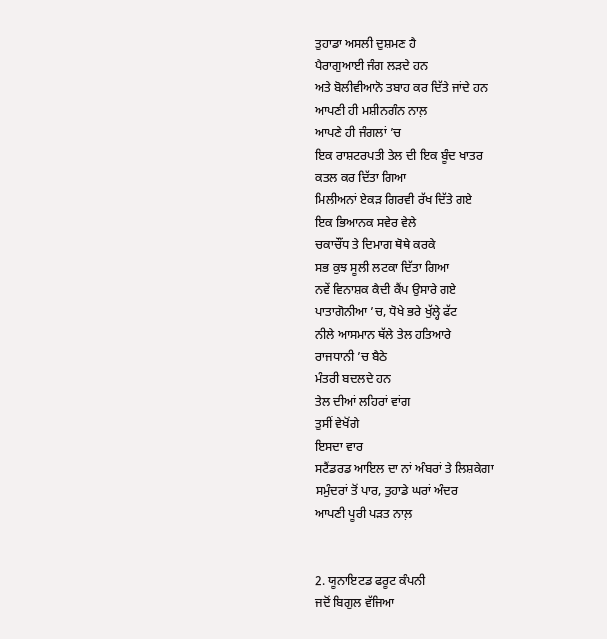ਤੁਹਾਡਾ ਅਸਲੀ ਦੁਸ਼ਮਣ ਹੈ
ਪੈਰਾਗੁਆਈ ਜੰਗ ਲੜਦੇ ਹਨ
ਅਤੇ ਬੋਲੀਵੀਆਨੋ ਤਬਾਹ ਕਰ ਦਿੱਤੇ ਜਾਂਦੇ ਹਨ
ਆਪਣੀ ਹੀ ਮਸ਼ੀਨਗੰਨ ਨਾਲ਼
ਆਪਣੇ ਹੀ ਜੰਗਲਾਂ ’ਚ
ਇਕ ਰਾਸ਼ਟਰਪਤੀ ਤੇਲ ਦੀ ਇਕ ਬੂੰਦ ਖਾਤਰ
ਕਤਲ ਕਰ ਦਿੱਤਾ ਗਿਆ
ਮਿਲੀਅਨਾਂ ਏਕੜ ਗਿਰਵੀ ਰੱਖ ਦਿੱਤੇ ਗਏ
ਇਕ ਭਿਆਨਕ ਸਵੇਰ ਵੇਲੇ
ਚਕਾਚੌਂਧ ਤੇ ਦਿਮਾਗ ਥੋਥੇ ਕਰਕੇ
ਸਭ ਕੁਝ ਸੂਲੀ ਲਟਕਾ ਦਿੱਤਾ ਗਿਆ
ਨਵੇਂ ਵਿਨਾਸ਼ਕ ਕੈਦੀ ਕੈਂਪ ਉਸਾਰੇ ਗਏ
ਪਾਤਾਗੋਨੀਆ ’ਚ, ਧੋਖੇ ਭਰੇ ਖੁੱਲ੍ਹੇ ਫੱਟ
ਨੀਲੇ ਆਸਮਾਨ ਥੱਲੇ ਤੇਲ ਹਤਿਆਰੇ
ਰਾਜਧਾਨੀ ’ਚ ਬੈਠੇ
ਮੰਤਰੀ ਬਦਲਦੇ ਹਨ
ਤੇਲ ਦੀਆਂ ਲਹਿਰਾਂ ਵਾਂਗ
ਤੁਸੀਂ ਵੇਖੋਂਗੇ
ਇਸਦਾ ਵਾਰ
ਸਟੈਂਡਰਡ ਆਇਲ ਦਾ ਨਾਂ ਅੰਬਰਾਂ ਤੇ ਲਿਸ਼ਕੇਗਾ
ਸਮੁੰਦਰਾਂ ਤੋਂ ਪਾਰ, ਤੁਹਾਡੇ ਘਰਾਂ ਅੰਦਰ
ਆਪਣੀ ਪੂਰੀ ਪੜਤ ਨਾਲ਼


2. ਯੂਨਾਇਟਡ ਫਰੂਟ ਕੰਪਨੀ
ਜਦੋਂ ਬਿਗੁਲ ਵੱਜਿਆ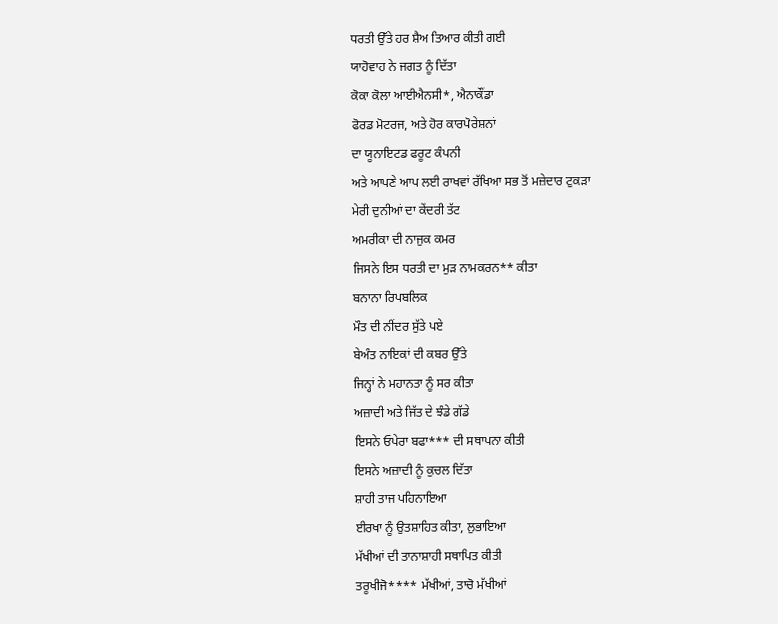ਧਰਤੀ ਉੱਤੇ ਹਰ ਸ਼ੈਅ ਤਿਆਰ ਕੀਤੀ ਗਈ
ਯਾਹੋਵਾਹ ਨੇ ਜਗਤ ਨੂੰ ਦਿੱਤਾ
ਕੋਕਾ ਕੋਲਾ ਆਈਐਨਸੀ*, ਐਨਾਕੌਂਡਾ
ਫੋਰਡ ਮੋਟਰਜ, ਅਤੇ ਹੋਰ ਕਾਰਪੋਰੇਸ਼ਨਾਂ
ਦਾ ਯੂਨਾਇਟਡ ਫਰੂਟ ਕੰਪਨੀ
ਅਤੇ ਆਪਣੇ ਆਪ ਲਈ ਰਾਖਵਾਂ ਰੱਖਿਆ ਸਭ ਤੋਂ ਮਜ਼ੇਦਾਰ ਟੁਕੜਾ
ਮੇਰੀ ਦੁਨੀਆਂ ਦਾ ਕੇਂਦਰੀ ਤੱਟ
ਅਮਰੀਕਾ ਦੀ ਨਾਜੁਕ ਕਮਰ
ਜਿਸਨੇ ਇਸ ਧਰਤੀ ਦਾ ਮੁੜ ਨਾਮਕਰਨ** ਕੀਤਾ
ਬਨਾਨਾ ਰਿਪਬਲਿਕ
ਮੌਤ ਦੀ ਨੀਂਦਰ ਸੁੱਤੇ ਪਏ
ਬੇਅੰਤ ਨਾਇਕਾਂ ਦੀ ਕਬਰ ਉੱਤੇ
ਜਿਨ੍ਹਾਂ ਨੇ ਮਹਾਨਤਾ ਨੂੰ ਸਰ ਕੀਤਾ
ਅਜ਼ਾਦੀ ਅਤੇ ਜਿੱਤ ਦੇ ਝੰਡੇ ਗੱਡੇ
ਇਸਨੇ ਓਪੇਰਾ ਬਫਾ*** ਦੀ ਸਥਾਪਨਾ ਕੀਤੀ
ਇਸਨੇ ਅਜ਼ਾਦੀ ਨੂੰ ਕੁਚਲ ਦਿੱਤਾ
ਸ਼ਾਹੀ ਤਾਜ ਪਹਿਨਾਇਆ
ਈਰਖਾ ਨੂੰ ਉਤਸ਼ਾਹਿਤ ਕੀਤਾ, ਲੁਭਾਇਆ
ਮੱਖੀਆਂ ਦੀ ਤਾਨਾਸ਼ਾਹੀ ਸਥਾਪਿਤ ਕੀਤੀ
ਤਰੂਖੀਜੋ**** ਮੱਖੀਆਂ, ਤਾਚੋ ਮੱਖੀਆਂ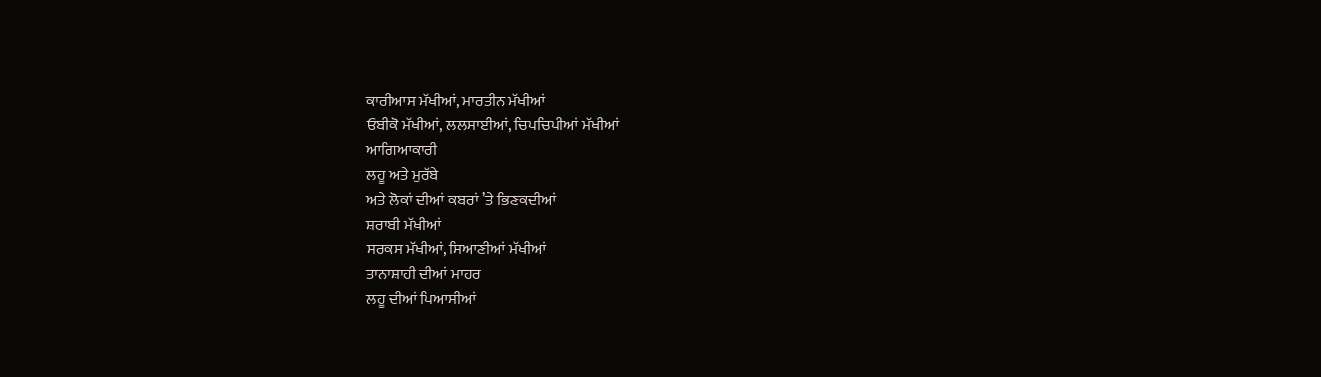ਕਾਰੀਆਸ ਮੱਖੀਆਂ, ਮਾਰਤੀਨ ਮੱਖੀਆਂ
ਓਬੀਕੋ ਮੱਖੀਆਂ, ਲਲਸਾਈਆਂ, ਚਿਪਚਿਪੀਆਂ ਮੱਖੀਆਂ
ਆਗਿਆਕਾਰੀ
ਲਹੂ ਅਤੇ ਮੁਰੱਬੇ
ਅਤੇ ਲੋਕਾਂ ਦੀਆਂ ਕਬਰਾਂ ’ਤੇ ਭਿਣਕਦੀਆਂ
ਸ਼ਰਾਬੀ ਮੱਖੀਆਂ
ਸਰਕਸ ਮੱਖੀਆਂ, ਸਿਆਣੀਆਂ ਮੱਖੀਆਂ
ਤਾਨਾਸ਼ਾਹੀ ਦੀਆਂ ਮਾਹਰ
ਲਹੂ ਦੀਆਂ ਪਿਆਸੀਆਂ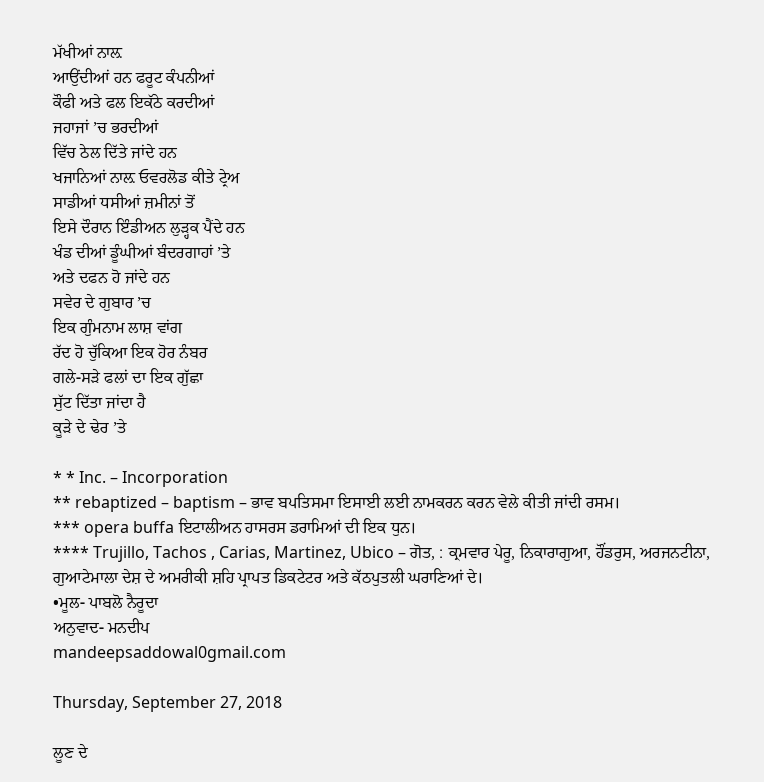ਮੱਖੀਆਂ ਨਾਲ਼
ਆਉਂਦੀਆਂ ਹਨ ਫਰੂਟ ਕੰਪਨੀਆਂ
ਕੌਫੀ ਅਤੇ ਫਲ ਇਕੱਠੇ ਕਰਦੀਆਂ
ਜਹਾਜਾਂ ’ਚ ਭਰਦੀਆਂ
ਵਿੱਚ ਠੇਲ ਦਿੱਤੇ ਜਾਂਦੇ ਹਨ
ਖਜਾਨਿਆਂ ਨਾਲ਼ ਓਵਰਲੋਡ ਕੀਤੇ ਟ੍ਰੇਅ
ਸਾਡੀਆਂ ਧਸੀਆਂ ਜ਼ਮੀਨਾਂ ਤੋਂ
ਇਸੇ ਦੌਰਾਨ ਇੰਡੀਅਨ ਲੁੜ੍ਹਕ ਪੈਂਦੇ ਹਨ
ਖੰਡ ਦੀਆਂ ਡੂੰਘੀਆਂ ਬੰਦਰਗਾਹਾਂ ’ਤੇ
ਅਤੇ ਦਫਨ ਹੋ ਜਾਂਦੇ ਹਨ
ਸਵੇਰ ਦੇ ਗੁਬਾਰ ’ਚ
ਇਕ ਗੁੰਮਨਾਮ ਲਾਸ਼ ਵਾਂਗ
ਰੱਦ ਹੋ ਚੁੱਕਿਆ ਇਕ ਹੋਰ ਨੰਬਰ
ਗਲੇ-ਸੜੇ ਫਲਾਂ ਦਾ ਇਕ ਗੁੱਛਾ
ਸੁੱਟ ਦਿੱਤਾ ਜਾਂਦਾ ਹੈ
ਕੂੜੇ ਦੇ ਢੇਰ ’ਤੇ

* * Inc. – Incorporation
** rebaptized – baptism – ਭਾਵ ਬਪਤਿਸਮਾ ਇਸਾਈ ਲਈ ਨਾਮਕਰਨ ਕਰਨ ਵੇਲੇ ਕੀਤੀ ਜਾਂਦੀ ਰਸਮ।
*** opera buffa ਇਟਾਲੀਅਨ ਹਾਸਰਸ ਡਰਾਮਿਆਂ ਦੀ ਇਕ ਧੁਨ।
**** Trujillo, Tachos , Carias, Martinez, Ubico – ਗੋਤ, : ਕ੍ਰਮਵਾਰ ਪੇਰੂ, ਨਿਕਾਰਾਗੁਆ, ਹੌਂਡਰੁਸ, ਅਰਜਨਟੀਨਾ, ਗੁਆਟੇਮਾਲਾ ਦੇਸ਼ ਦੇ ਅਮਰੀਕੀ ਸ਼ਹਿ ਪ੍ਰਾਪਤ ਡਿਕਟੇਟਰ ਅਤੇ ਕੱਠਪੁਤਲੀ ਘਰਾਣਿਆਂ ਦੇ।
•ਮੂਲ- ਪਾਬਲੋ ਨੈਰੂਦਾ
ਅਨੁਵਾਦ- ਮਨਦੀਪ
mandeepsaddowal0gmail.com

Thursday, September 27, 2018

ਲੂਣ ਦੇ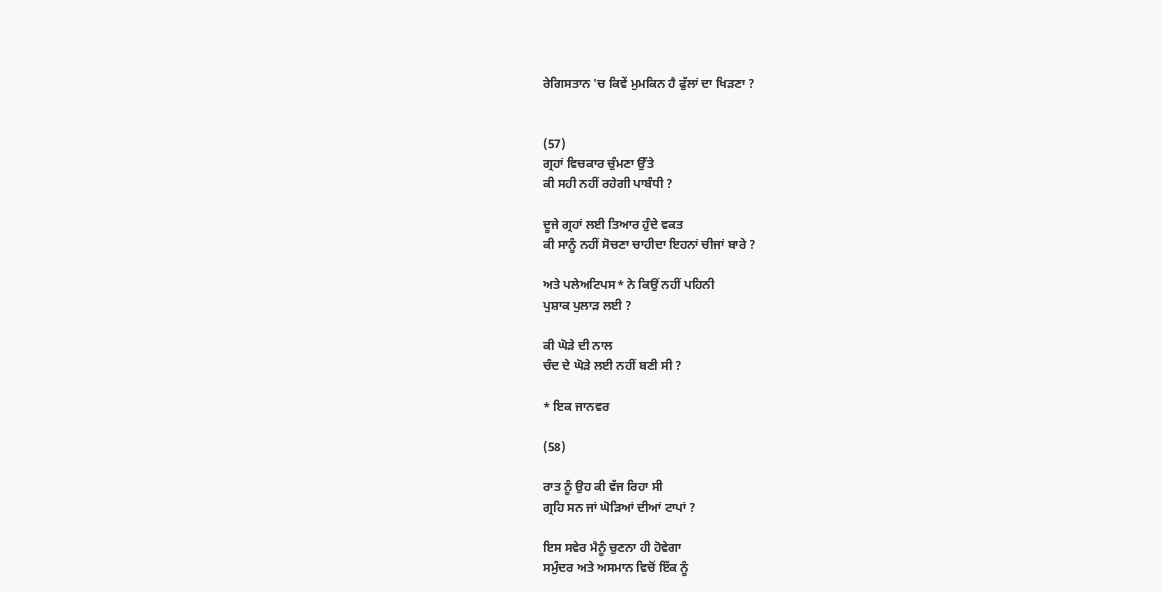ਰੇਗਿਸਤਾਨ 'ਚ ਕਿਵੇਂ ਮੁਮਕਿਨ ਹੈ ਫੁੱਲਾਂ ਦਾ ਖਿੜਣਾ ?


(57)
ਗ੍ਰਹਾਂ ਵਿਚਕਾਰ ਚੁੰਮਣਾ ਉੱਤੇ
ਕੀ ਸਹੀ ਨਹੀਂ ਰਹੇਗੀ ਪਾਬੰਧੀ ?

ਦੂਜੇ ਗ੍ਰਹਾਂ ਲਈ ਤਿਆਰ ਹੁੰਦੇ ਵਕਤ
ਕੀ ਸਾਨੂੰ ਨਹੀਂ ਸੋਚਣਾ ਚਾਹੀਦਾ ਇਹਨਾਂ ਚੀਜਾਂ ਬਾਰੇ ?

ਅਤੇ ਪਲੇਅਟਿਪਸ* ਨੇ ਕਿਉਂ ਨਹੀਂ ਪਹਿਨੀ
ਪੁਸ਼ਾਕ ਪੁਲਾੜ ਲਈ ?

ਕੀ ਘੋੜੇ ਦੀ ਨਾਲ
ਚੰਦ ਦੇ ਘੋੜੇ ਲਈ ਨਹੀਂ ਬਣੀ ਸੀ ?

* ਇਕ ਜਾਨਵਰ

(58)

ਰਾਤ ਨੂੰ ਉਹ ਕੀ ਵੱਜ ਰਿਹਾ ਸੀ
ਗ੍ਰਹਿ ਸਨ ਜਾਂ ਘੋੜਿਆਂ ਦੀਆਂ ਟਾਪਾਂ ?

ਇਸ ਸਵੇਰ ਮੈਨੂੰ ਚੁਣਨਾ ਹੀ ਹੋਵੇਗਾ
ਸਮੁੰਦਰ ਅਤੇ ਅਸਮਾਨ ਵਿਚੋਂ ਇੱਕ ਨੂੰ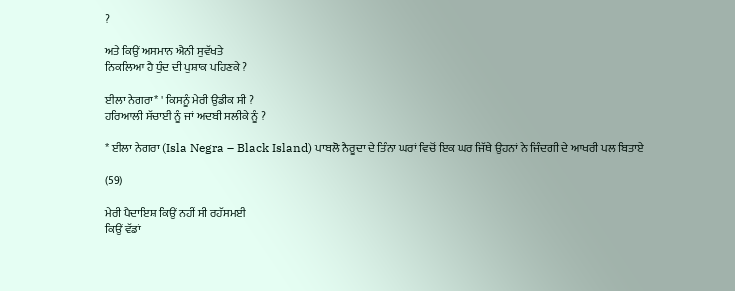?

ਅਤੇ ਕਿਉਂ ਅਸਮਾਨ ਐਨੀ ਸੁਵੱਖਤੇ
ਨਿਕਲਿਆ ਹੈ ਧੁੰਦ ਦੀ ਪੁਸ਼ਾਕ ਪਹਿਣਕੇ ?

ਈਲਾ ਨੇਗਰਾ* ' ਕਿਸਨੂੰ ਮੇਰੀ ਉਡੀਕ ਸੀ ?
ਹਰਿਆਲੀ ਸੱਚਾਈ ਨੂੰ ਜਾਂ ਅਦਬੀ ਸਲੀਕੇ ਨੂੰ ?

* ਈਲਾ ਨੇਗਰਾ (Isla Negra – Black Island) ਪਾਬਲੋ ਨੈਰੂਦਾ ਦੇ ਤਿੰਨਾ ਘਰਾਂ ਵਿਚੋਂ ਇਕ ਘਰ ਜਿੱਥੇ ਉਹਨਾਂ ਨੇ ਜਿੰਦਗੀ ਦੇ ਆਖਰੀ ਪਲ ਬਿਤਾਏ

(59)

ਮੇਰੀ ਪੈਦਾਇਸ਼ ਕਿਉਂ ਨਹੀਂ ਸੀ ਰਹੱਸਮਈ
ਕਿਉਂ ਵੱਡਾਂ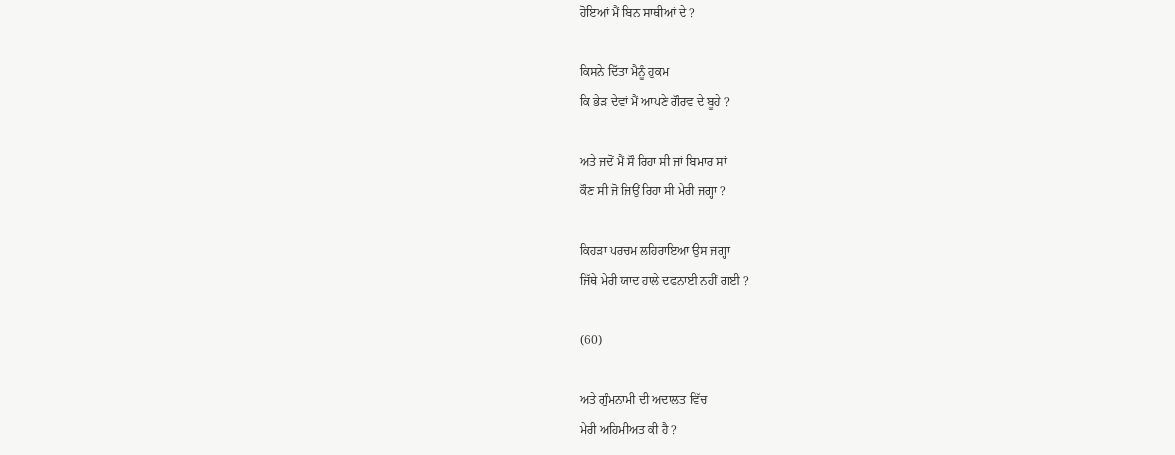ਹੋਇਆਂ ਮੈਂ ਬਿਨ ਸਾਥੀਆਂ ਦੇ ?

ਕਿਸਨੇ ਦਿੱਤਾ ਮੈਨੂੰ ਹੁਕਮ
ਕਿ ਭੇੜ ਦੇਵਾਂ ਮੈਂ ਆਪਣੇ ਗੌਰਵ ਦੇ ਬੂਹੇ ?

ਅਤੇ ਜਦੋਂ ਮੈਂ ਸੌ ਰਿਹਾ ਸੀ ਜਾਂ ਬਿਮਾਰ ਸਾਂ
ਕੌਣ ਸੀ ਜੋ ਜਿਉਂ ਰਿਹਾ ਸੀ ਮੇਰੀ ਜਗ੍ਹਾ ?

ਕਿਹੜਾ ਪਰਚਮ ਲਹਿਰਾਇਆ ਉਸ ਜਗ੍ਹਾ
ਜਿੱਥੇ ਮੇਰੀ ਯਾਦ ਹਾਲੇ ਦਫਨਾਈ ਨਹੀਂ ਗਈ ?

(60)

ਅਤੇ ਗੁੰਮਨਾਮੀ ਦੀ ਅਦਾਲਤ ਵਿੱਚ
ਮੇਰੀ ਅਹਿਮੀਅਤ ਕੀ ਹੈ ?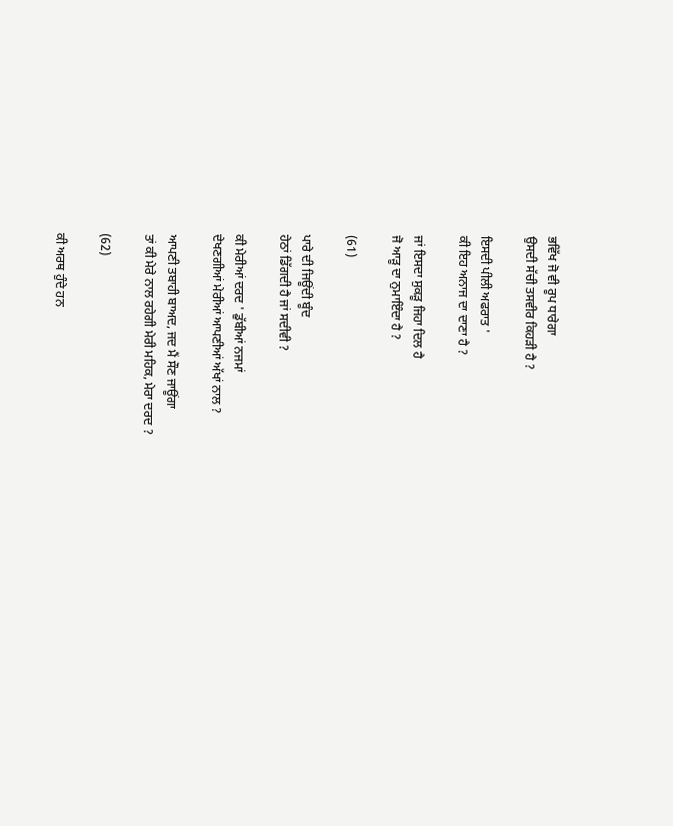ਭਵਿੱਖ ਜੋ ਵੀ ਰੂਪ ਧਾਰੇਗਾ
ਉਸਦੀ ਸੱਚੀ ਤਸਵੀਰ ਕਿਹੜੀ ਹੈ ?

ਇਸਦੀ ਪੀਲੀ ਅਫਰਾਤ '
ਕੀ ਇਹ ਅਨਾਜ ਦਾ ਦਾਣਾ ਹੈ ?

ਜਾਂ ਇਸਦਾ ਸੁਕੜੂ ਜਿਹਾ ਦਿਲ ਹੈ
ਜੋ ਆੜੂ ਦਾ ਨੁਮਾਇੰਦਾ ਹੈ ?

(61)

ਪਾਰੇ ਦੀ ਜਿਊਂਦੀ ਬੂੰਦ
ਹੇਠਾਂ ਡਿੱਗਦੀ ਹੈ ਜਾਂ ਸਦੀਵੀ ?

ਕੀ ਮੇਰੀਆਂ ਦਰਦ ' ਡੁੱਬੀਆਂ ਨਜਮਾਂ
ਦੇਖਣਗੀਆਂ ਮੇਰੀਆਂ ਆਪਣੀਆਂ ਅੱਖਾਂ ਨਾਲ ?

ਆਪਣੀ ਤਬਾਹੀ ਬਾਅਦ, ਜਦ ਮੈਂ ਸੌਣ ਜਾਊਂਗਾ
ਤਾਂ ਕੀ ਮੇਰੇ ਨਾਲ ਰਹੇਗੀ ਮੇਰੀ ਮਹਿਕ, ਮੇਰਾ ਦਰਦ ?

(62)

ਕੀ ਅਰਥ ਹੁੰਦੇ ਹਨ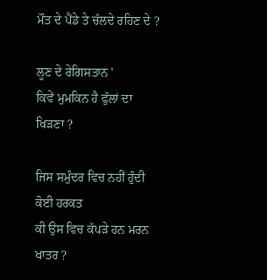ਮੌਤ ਦੇ ਪੈਂਡੇ ਤੇ ਚੱਲਦੇ ਰਹਿਣ ਦੇ ?

ਲੂਣ ਦੇ ਰੇਗਿਸਤਾਨ '
ਕਿਵੇਂ ਮੁਮਕਿਨ ਹੈ ਫੁੱਲਾਂ ਦਾ ਖਿੜਣਾ ?

ਜਿਸ ਸਮੁੰਦਰ ਵਿਚ ਨਹੀਂ ਹੁੰਦੀ ਕੋਈ ਹਰਕਤ
ਕੀ ਉਸ ਵਿਚ ਕੱਪੜੇ ਹਨ ਮਰਨ ਖਾਤਰ ?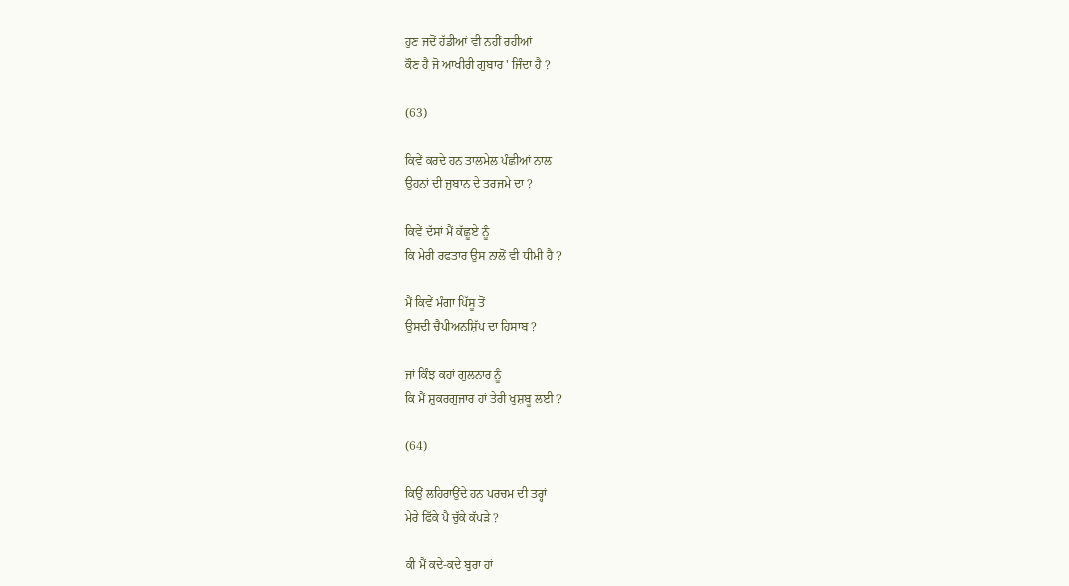ਹੁਣ ਜਦੋਂ ਹੱਡੀਆਂ ਵੀ ਨਹੀਂ ਰਹੀਆਂ
ਕੌਣ ਹੈ ਜੋ ਆਖੀਰੀ ਗੁਬਾਰ ' ਜਿੰਦਾ ਹੈ ?

(63)

ਕਿਵੇਂ ਕਰਦੇ ਹਨ ਤਾਲਮੇਲ ਪੰਛੀਆਂ ਨਾਲ
ਉਹਨਾਂ ਦੀ ਜੁਬਾਨ ਦੇ ਤਰਜਮੇ ਦਾ ?

ਕਿਵੇਂ ਦੱਸਾਂ ਮੈਂ ਕੱਛੂਏ ਨੂੰ
ਕਿ ਮੇਰੀ ਰਫਤਾਰ ਉਸ ਨਾਲੋਂ ਵੀ ਧੀਮੀ ਹੈ ?

ਮੈਂ ਕਿਵੇਂ ਮੰਗਾ ਪਿੱਸੂ ਤੋਂ
ਉਸਦੀ ਚੈਪੀਅਨਸ਼ਿੱਪ ਦਾ ਹਿਸਾਬ ?

ਜਾਂ ਕਿੰਝ ਕਹਾਂ ਗੁਲਨਾਰ ਨੂੰ
ਕਿ ਮੈਂ ਸ਼ੁਕਰਗੁਜਾਰ ਹਾਂ ਤੇਰੀ ਖੁਸ਼ਬੂ ਲਈ ?

(64)

ਕਿਉਂ ਲਹਿਰਾਉਂਦੇ ਹਨ ਪਰਚਮ ਦੀ ਤਰ੍ਹਾਂ
ਮੇਰੇ ਫਿੱਕੇ ਪੈ ਚੁੱਕੇ ਕੱਪੜੇ ?

ਕੀ ਮੈਂ ਕਦੇ-ਕਦੇ ਬੁਰਾ ਹਾਂ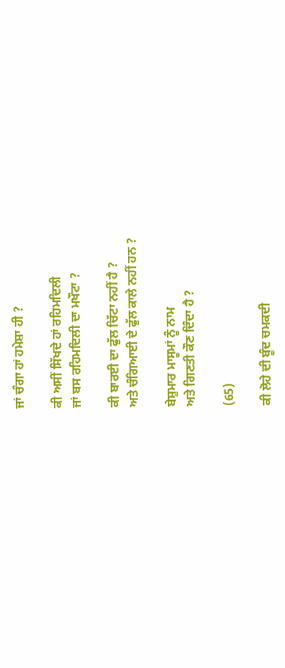ਜਾਂ ਚੰਗਾ ਹਾਂ ਹਮੇਸ਼ਾ ਹੀ ?

ਕੀ ਅਸੀਂ ਸਿੱਖਦੇ ਹਾਂ ਰਹਿਮਦਿਲੀ
ਜਾਂ ਬਸ ਰਹਿਮਦਿਲੀ ਦਾ ਮਖੌਟਾ ?

ਕੀ ਬਾਰਈ ਦਾ ਫੁੱਲ ਚਿੱਟਾ ਨਹੀਂ ਹੈ ?
ਅਤੇ ਚੰਗਿਆਈ ਦੇ ਫੁੱਲ ਕਾਲੇ ਨਹੀਂ ਹਨ ?

ਬੇਸ਼ੁਮਾਰ ਮਾਸੂਮਾਂ ਨੂੰ ਨਾਮ
ਅਤੇ ਗਿਣਤੀ ਕੌਣ ਦਿੰਦਾ ਹੈ ?

(65)

ਕੀ ਲੋਹੇ ਦੀ ਬੂੰਦ ਚਮਕਦੀ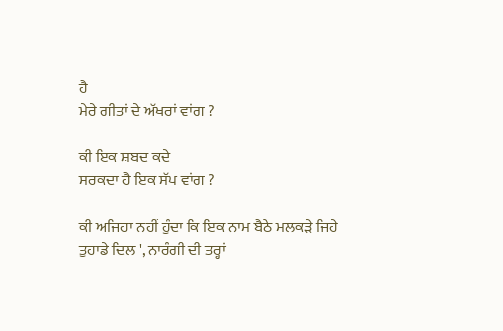ਹੈ
ਮੇਰੇ ਗੀਤਾਂ ਦੇ ਅੱਖਰਾਂ ਵਾਂਗ ?

ਕੀ ਇਕ ਸ਼ਬਦ ਕਦੇ
ਸਰਕਦਾ ਹੈ ਇਕ ਸੱਪ ਵਾਂਗ ?

ਕੀ ਅਜਿਹਾ ਨਹੀਂ ਹੁੰਦਾ ਕਿ ਇਕ ਨਾਮ ਬੈਠੇ ਮਲਕੜੇ ਜਿਹੇ
ਤੁਹਾਡੇ ਦਿਲ ', ਨਾਰੰਗੀ ਦੀ ਤਰ੍ਹਾਂ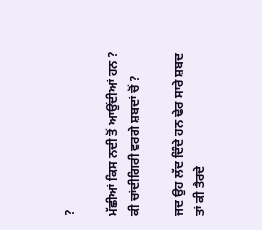?

ਮੱਛੀਆਂ ਕਿਸ ਨਦੀ ਤੋਂ ਆਉਂਦੀਆਂ ਹਨ ?
ਕੀ ਚਾਂਦੀਗਿਰੀ ਵਰਗੇ ਸ਼ਬਦਾਂ ਚੋਂ ?

ਜਦ ਉਹ ਲੱਦ ਦਿੰਦੇ ਹਨ ਢੇਰ ਸਾਰੇ ਸ਼ਬਦ
ਤਾਂ ਕੀ ਤੈਰਦੇ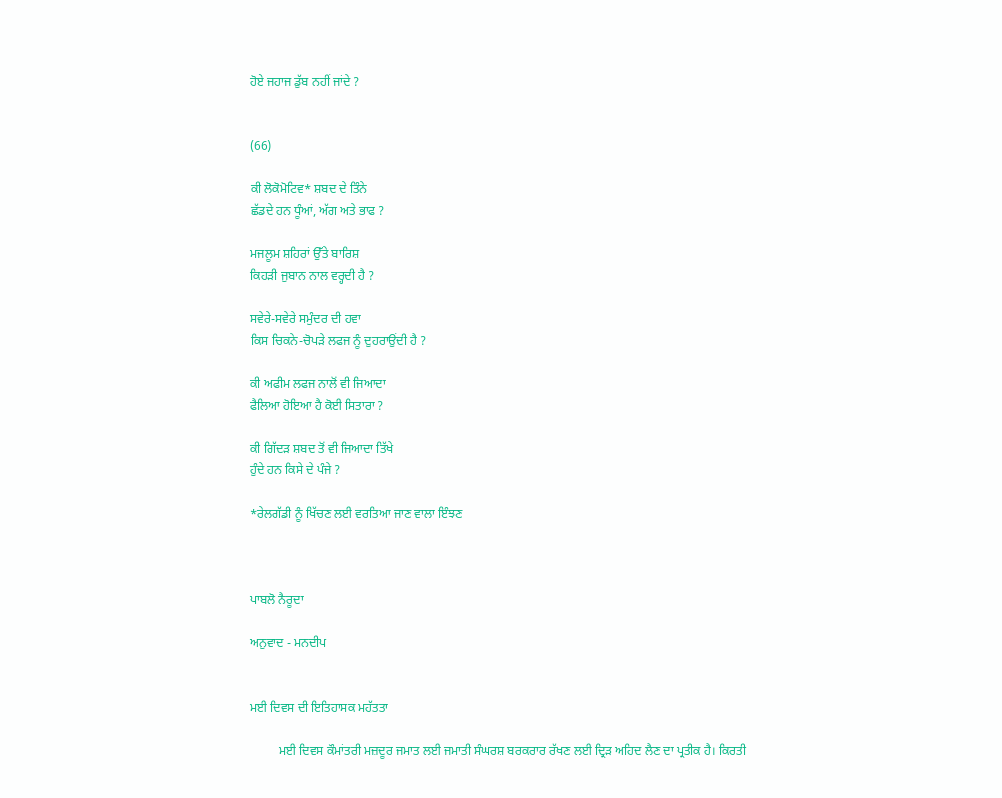ਹੋਏ ਜਹਾਜ ਡੁੱਬ ਨਹੀਂ ਜਾਂਦੇ ?


(66)

ਕੀ ਲੋਕੋਮੋਟਿਵ* ਸ਼ਬਦ ਦੇ ਤਿੰਨੇ
ਛੱਡਦੇ ਹਨ ਧੂੰਆਂ, ਅੱਗ ਅਤੇ ਭਾਫ ?

ਮਜਲੂਮ ਸ਼ਹਿਰਾਂ ਉੱਤੇ ਬਾਰਿਸ਼
ਕਿਹੜੀ ਜੁਬਾਨ ਨਾਲ ਵਰ੍ਹਦੀ ਹੈ ?

ਸਵੇਰੇ-ਸਵੇਰੇ ਸਮੁੰਦਰ ਦੀ ਹਵਾ
ਕਿਸ ਚਿਕਨੇ-ਚੋਪੜੇ ਲਫਜ ਨੂੰ ਦੁਹਰਾਉਂਦੀ ਹੈ ?

ਕੀ ਅਫੀਮ ਲਫਜ ਨਾਲੋਂ ਵੀ ਜਿਆਦਾ
ਫੈਲਿਆ ਹੋਇਆ ਹੈ ਕੋਈ ਸਿਤਾਰਾ ?

ਕੀ ਗਿੱਦੜ ਸ਼ਬਦ ਤੋਂ ਵੀ ਜਿਆਦਾ ਤਿੱਖੇ
ਹੁੰਦੇ ਹਨ ਕਿਸੇ ਦੇ ਪੰਜੇ ?

*ਰੇਲਗੱਡੀ ਨੂੰ ਖਿੱਚਣ ਲਈ ਵਰਤਿਆ ਜਾਣ ਵਾਲਾ ਇੰਝਣ



ਪਾਬਲੋ ਨੈਰੂਦਾ

ਅਨੁਵਾਦ - ਮਨਦੀਪ


ਮਈ ਦਿਵਸ ਦੀ ਇਤਿਹਾਸਕ ਮਹੱਤਤਾ

         ਮਈ ਦਿਵਸ ਕੌਮਾਂਤਰੀ ਮਜ਼ਦੂਰ ਜਮਾਤ ਲਈ ਜਮਾਤੀ ਸੰਘਰਸ਼ ਬਰਕਰਾਰ ਰੱਖਣ ਲਈ ਦ੍ਰਿੜ ਅਹਿਦ ਲੈਣ ਦਾ ਪ੍ਰਤੀਕ ਹੈ। ਕਿਰਤੀ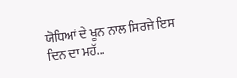ਯੋਧਿਆਂ ਦੇ ਖੂਨ ਨਾਲ ਸਿਰਜੇ ਇਸ ਦਿਨ ਦਾ ਮਹੱ...